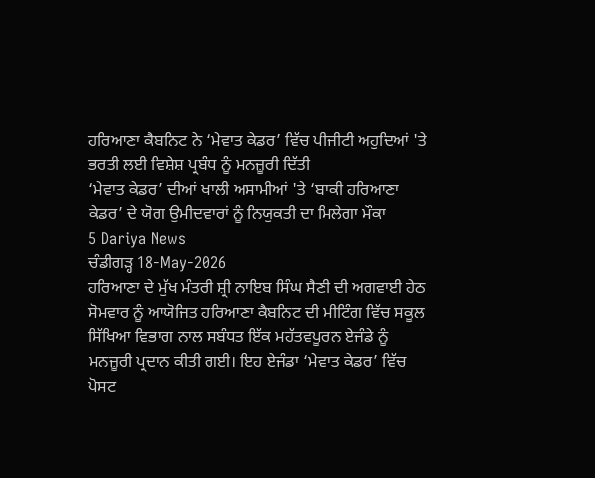ਹਰਿਆਣਾ ਕੈਬਨਿਟ ਨੇ ‘ਮੇਵਾਤ ਕੇਡਰ’ ਵਿੱਚ ਪੀਜੀਟੀ ਅਹੁਦਿਆਂ 'ਤੇ ਭਰਤੀ ਲਈ ਵਿਸ਼ੇਸ਼ ਪ੍ਰਬੰਧ ਨੂੰ ਮਨਜ਼ੂਰੀ ਦਿੱਤੀ
‘ਮੇਵਾਤ ਕੇਡਰ’ ਦੀਆਂ ਖਾਲੀ ਅਸਾਮੀਆਂ 'ਤੇ ‘ਬਾਕੀ ਹਰਿਆਣਾ ਕੇਡਰ’ ਦੇ ਯੋਗ ਉਮੀਦਵਾਰਾਂ ਨੂੰ ਨਿਯੁਕਤੀ ਦਾ ਮਿਲੇਗਾ ਮੌਕਾ
5 Dariya News
ਚੰਡੀਗੜ੍ਹ 18-May-2026
ਹਰਿਆਣਾ ਦੇ ਮੁੱਖ ਮੰਤਰੀ ਸ਼੍ਰੀ ਨਾਇਬ ਸਿੰਘ ਸੈਣੀ ਦੀ ਅਗਵਾਈ ਹੇਠ ਸੋਮਵਾਰ ਨੂੰ ਆਯੋਜਿਤ ਹਰਿਆਣਾ ਕੈਬਨਿਟ ਦੀ ਮੀਟਿੰਗ ਵਿੱਚ ਸਕੂਲ ਸਿੱਖਿਆ ਵਿਭਾਗ ਨਾਲ ਸਬੰਧਤ ਇੱਕ ਮਹੱਤਵਪੂਰਨ ਏਜੰਡੇ ਨੂੰ ਮਨਜ਼ੂਰੀ ਪ੍ਰਦਾਨ ਕੀਤੀ ਗਈ। ਇਹ ਏਜੰਡਾ ‘ਮੇਵਾਤ ਕੇਡਰ’ ਵਿੱਚ ਪੋਸਟ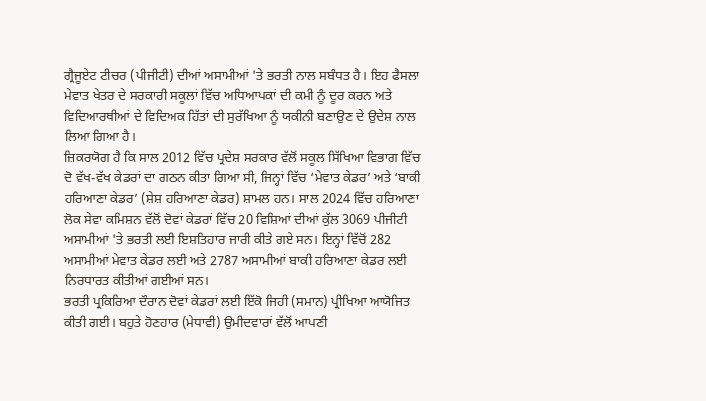ਗ੍ਰੈਜੂਏਟ ਟੀਚਰ (ਪੀਜੀਟੀ) ਦੀਆਂ ਅਸਾਮੀਆਂ 'ਤੇ ਭਰਤੀ ਨਾਲ ਸਬੰਧਤ ਹੈ। ਇਹ ਫੈਸਲਾ ਮੇਵਾਤ ਖੇਤਰ ਦੇ ਸਰਕਾਰੀ ਸਕੂਲਾਂ ਵਿੱਚ ਅਧਿਆਪਕਾਂ ਦੀ ਕਮੀ ਨੂੰ ਦੂਰ ਕਰਨ ਅਤੇ ਵਿਦਿਆਰਥੀਆਂ ਦੇ ਵਿਦਿਅਕ ਹਿੱਤਾਂ ਦੀ ਸੁਰੱਖਿਆ ਨੂੰ ਯਕੀਨੀ ਬਣਾਉਣ ਦੇ ਉਦੇਸ਼ ਨਾਲ ਲਿਆ ਗਿਆ ਹੈ।
ਜ਼ਿਕਰਯੋਗ ਹੈ ਕਿ ਸਾਲ 2012 ਵਿੱਚ ਪ੍ਰਦੇਸ਼ ਸਰਕਾਰ ਵੱਲੋਂ ਸਕੂਲ ਸਿੱਖਿਆ ਵਿਭਾਗ ਵਿੱਚ ਦੋ ਵੱਖ-ਵੱਖ ਕੇਡਰਾਂ ਦਾ ਗਠਨ ਕੀਤਾ ਗਿਆ ਸੀ, ਜਿਨ੍ਹਾਂ ਵਿੱਚ ‘ਮੇਵਾਤ ਕੇਡਰ’ ਅਤੇ ‘ਬਾਕੀ ਹਰਿਆਣਾ ਕੇਡਰ’ (ਸ਼ੇਸ਼ ਹਰਿਆਣਾ ਕੇਡਰ) ਸ਼ਾਮਲ ਹਨ। ਸਾਲ 2024 ਵਿੱਚ ਹਰਿਆਣਾ ਲੋਕ ਸੇਵਾ ਕਮਿਸ਼ਨ ਵੱਲੋਂ ਦੋਵਾਂ ਕੇਡਰਾਂ ਵਿੱਚ 20 ਵਿਸ਼ਿਆਂ ਦੀਆਂ ਕੁੱਲ 3069 ਪੀਜੀਟੀ ਅਸਾਮੀਆਂ 'ਤੇ ਭਰਤੀ ਲਈ ਇਸ਼ਤਿਹਾਰ ਜਾਰੀ ਕੀਤੇ ਗਏ ਸਨ। ਇਨ੍ਹਾਂ ਵਿੱਚੋਂ 282 ਅਸਾਮੀਆਂ ਮੇਵਾਤ ਕੇਡਰ ਲਈ ਅਤੇ 2787 ਅਸਾਮੀਆਂ ਬਾਕੀ ਹਰਿਆਣਾ ਕੇਡਰ ਲਈ ਨਿਰਧਾਰਤ ਕੀਤੀਆਂ ਗਈਆਂ ਸਨ।
ਭਰਤੀ ਪ੍ਰਕਿਰਿਆ ਦੌਰਾਨ ਦੋਵਾਂ ਕੇਡਰਾਂ ਲਈ ਇੱਕੋ ਜਿਹੀ (ਸਮਾਨ) ਪ੍ਰੀਖਿਆ ਆਯੋਜਿਤ ਕੀਤੀ ਗਈ। ਬਹੁਤੇ ਹੋਣਹਾਰ (ਮੇਧਾਵੀ) ਉਮੀਦਵਾਰਾਂ ਵੱਲੋਂ ਆਪਣੀ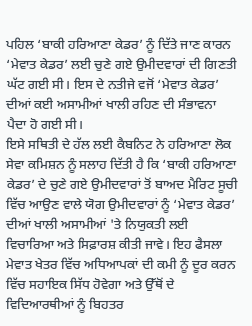ਪਹਿਲ ‘ਬਾਕੀ ਹਰਿਆਣਾ ਕੇਡਰ’ ਨੂੰ ਦਿੱਤੇ ਜਾਣ ਕਾਰਨ ‘ਮੇਵਾਤ ਕੇਡਰ’ ਲਈ ਚੁਣੇ ਗਏ ਉਮੀਦਵਾਰਾਂ ਦੀ ਗਿਣਤੀ ਘੱਟ ਗਈ ਸੀ। ਇਸ ਦੇ ਨਤੀਜੇ ਵਜੋਂ ‘ਮੇਵਾਤ ਕੇਡਰ’ ਦੀਆਂ ਕਈ ਅਸਾਮੀਆਂ ਖਾਲੀ ਰਹਿਣ ਦੀ ਸੰਭਾਵਨਾ ਪੈਦਾ ਹੋ ਗਈ ਸੀ।
ਇਸੇ ਸਥਿਤੀ ਦੇ ਹੱਲ ਲਈ ਕੈਬਨਿਟ ਨੇ ਹਰਿਆਣਾ ਲੋਕ ਸੇਵਾ ਕਮਿਸ਼ਨ ਨੂੰ ਸਲਾਹ ਦਿੱਤੀ ਹੈ ਕਿ ‘ਬਾਕੀ ਹਰਿਆਣਾ ਕੇਡਰ’ ਦੇ ਚੁਣੇ ਗਏ ਉਮੀਦਵਾਰਾਂ ਤੋਂ ਬਾਅਦ ਮੈਰਿਟ ਸੂਚੀ ਵਿੱਚ ਆਉਣ ਵਾਲੇ ਯੋਗ ਉਮੀਦਵਾਰਾਂ ਨੂੰ ‘ਮੇਵਾਤ ਕੇਡਰ’ ਦੀਆਂ ਖਾਲੀ ਅਸਾਮੀਆਂ 'ਤੇ ਨਿਯੁਕਤੀ ਲਈ ਵਿਚਾਰਿਆ ਅਤੇ ਸਿਫ਼ਾਰਸ਼ ਕੀਤੀ ਜਾਵੇ। ਇਹ ਫੈਸਲਾ ਮੇਵਾਤ ਖੇਤਰ ਵਿੱਚ ਅਧਿਆਪਕਾਂ ਦੀ ਕਮੀ ਨੂੰ ਦੂਰ ਕਰਨ ਵਿੱਚ ਸਹਾਇਕ ਸਿੱਧ ਹੋਵੇਗਾ ਅਤੇ ਉੱਥੋਂ ਦੇ ਵਿਦਿਆਰਥੀਆਂ ਨੂੰ ਬਿਹਤਰ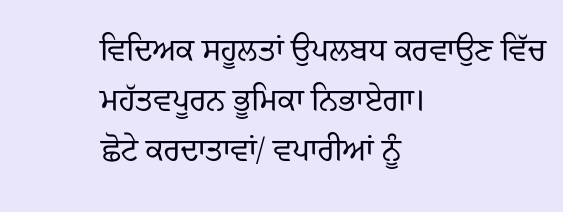ਵਿਦਿਅਕ ਸਹੂਲਤਾਂ ਉਪਲਬਧ ਕਰਵਾਉਣ ਵਿੱਚ ਮਹੱਤਵਪੂਰਨ ਭੂਮਿਕਾ ਨਿਭਾਏਗਾ।
ਛੋਟੇ ਕਰਦਾਤਾਵਾਂ/ ਵਪਾਰੀਆਂ ਨੂੰ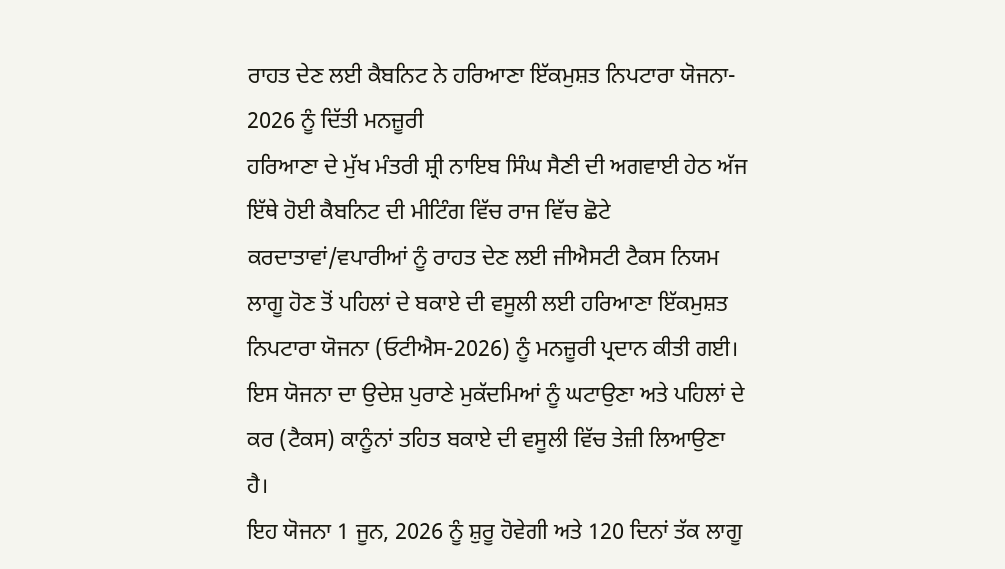ਰਾਹਤ ਦੇਣ ਲਈ ਕੈਬਨਿਟ ਨੇ ਹਰਿਆਣਾ ਇੱਕਮੁਸ਼ਤ ਨਿਪਟਾਰਾ ਯੋਜਨਾ- 2026 ਨੂੰ ਦਿੱਤੀ ਮਨਜ਼ੂਰੀ
ਹਰਿਆਣਾ ਦੇ ਮੁੱਖ ਮੰਤਰੀ ਸ਼੍ਰੀ ਨਾਇਬ ਸਿੰਘ ਸੈਣੀ ਦੀ ਅਗਵਾਈ ਹੇਠ ਅੱਜ ਇੱਥੇ ਹੋਈ ਕੈਬਨਿਟ ਦੀ ਮੀਟਿੰਗ ਵਿੱਚ ਰਾਜ ਵਿੱਚ ਛੋਟੇ ਕਰਦਾਤਾਵਾਂ/ਵਪਾਰੀਆਂ ਨੂੰ ਰਾਹਤ ਦੇਣ ਲਈ ਜੀਐਸਟੀ ਟੈਕਸ ਨਿਯਮ ਲਾਗੂ ਹੋਣ ਤੋਂ ਪਹਿਲਾਂ ਦੇ ਬਕਾਏ ਦੀ ਵਸੂਲੀ ਲਈ ਹਰਿਆਣਾ ਇੱਕਮੁਸ਼ਤ ਨਿਪਟਾਰਾ ਯੋਜਨਾ (ਓਟੀਐਸ-2026) ਨੂੰ ਮਨਜ਼ੂਰੀ ਪ੍ਰਦਾਨ ਕੀਤੀ ਗਈ। ਇਸ ਯੋਜਨਾ ਦਾ ਉਦੇਸ਼ ਪੁਰਾਣੇ ਮੁਕੱਦਮਿਆਂ ਨੂੰ ਘਟਾਉਣਾ ਅਤੇ ਪਹਿਲਾਂ ਦੇ ਕਰ (ਟੈਕਸ) ਕਾਨੂੰਨਾਂ ਤਹਿਤ ਬਕਾਏ ਦੀ ਵਸੂਲੀ ਵਿੱਚ ਤੇਜ਼ੀ ਲਿਆਉਣਾ ਹੈ।
ਇਹ ਯੋਜਨਾ 1 ਜੂਨ, 2026 ਨੂੰ ਸ਼ੁਰੂ ਹੋਵੇਗੀ ਅਤੇ 120 ਦਿਨਾਂ ਤੱਕ ਲਾਗੂ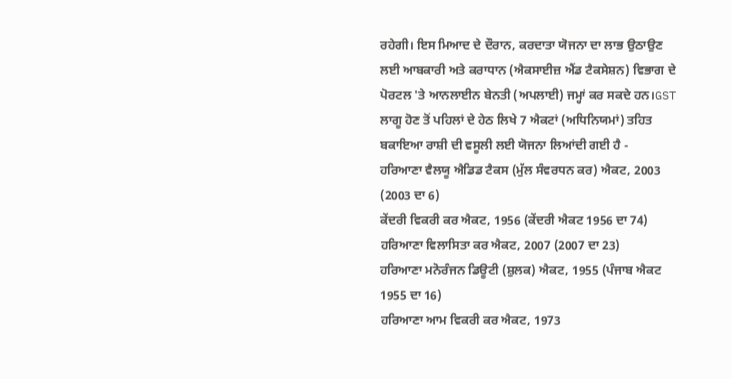ਰਹੇਗੀ। ਇਸ ਮਿਆਦ ਦੇ ਦੌਰਾਨ, ਕਰਦਾਤਾ ਯੋਜਨਾ ਦਾ ਲਾਭ ਉਠਾਉਣ ਲਈ ਆਬਕਾਰੀ ਅਤੇ ਕਰਾਧਾਨ (ਐਕਸਾਈਜ਼ ਐਂਡ ਟੈਕਸੇਸ਼ਨ) ਵਿਭਾਗ ਦੇ ਪੋਰਟਲ 'ਤੇ ਆਨਲਾਈਨ ਬੇਨਤੀ (ਅਪਲਾਈ) ਜਮ੍ਹਾਂ ਕਰ ਸਕਦੇ ਹਨ।GST ਲਾਗੂ ਹੋਣ ਤੋਂ ਪਹਿਲਾਂ ਦੇ ਹੇਠ ਲਿਖੇ 7 ਐਕਟਾਂ (ਅਧਿਨਿਯਮਾਂ) ਤਹਿਤ ਬਕਾਇਆ ਰਾਸ਼ੀ ਦੀ ਵਸੂਲੀ ਲਈ ਯੋਜਨਾ ਲਿਆਂਦੀ ਗਈ ਹੈ -
ਹਰਿਆਣਾ ਵੈਲਯੂ ਐਡਿਡ ਟੈਕਸ (ਮੁੱਲ ਸੰਵਰਧਨ ਕਰ) ਐਕਟ, 2003 (2003 ਦਾ 6)
ਕੇਂਦਰੀ ਵਿਕਰੀ ਕਰ ਐਕਟ, 1956 (ਕੇਂਦਰੀ ਐਕਟ 1956 ਦਾ 74)
ਹਰਿਆਣਾ ਵਿਲਾਸਿਤਾ ਕਰ ਐਕਟ, 2007 (2007 ਦਾ 23)
ਹਰਿਆਣਾ ਮਨੋਰੰਜਨ ਡਿਊਟੀ (ਸ਼ੁਲਕ) ਐਕਟ, 1955 (ਪੰਜਾਬ ਐਕਟ 1955 ਦਾ 16)
ਹਰਿਆਣਾ ਆਮ ਵਿਕਰੀ ਕਰ ਐਕਟ, 1973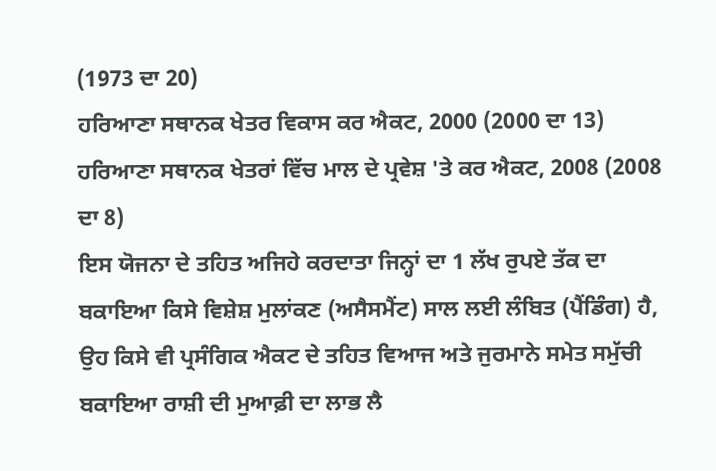(1973 ਦਾ 20)
ਹਰਿਆਣਾ ਸਥਾਨਕ ਖੇਤਰ ਵਿਕਾਸ ਕਰ ਐਕਟ, 2000 (2000 ਦਾ 13)
ਹਰਿਆਣਾ ਸਥਾਨਕ ਖੇਤਰਾਂ ਵਿੱਚ ਮਾਲ ਦੇ ਪ੍ਰਵੇਸ਼ 'ਤੇ ਕਰ ਐਕਟ, 2008 (2008 ਦਾ 8)
ਇਸ ਯੋਜਨਾ ਦੇ ਤਹਿਤ ਅਜਿਹੇ ਕਰਦਾਤਾ ਜਿਨ੍ਹਾਂ ਦਾ 1 ਲੱਖ ਰੁਪਏ ਤੱਕ ਦਾ ਬਕਾਇਆ ਕਿਸੇ ਵਿਸ਼ੇਸ਼ ਮੁਲਾਂਕਣ (ਅਸੈਸਮੈਂਟ) ਸਾਲ ਲਈ ਲੰਬਿਤ (ਪੈਂਡਿੰਗ) ਹੈ, ਉਹ ਕਿਸੇ ਵੀ ਪ੍ਰਸੰਗਿਕ ਐਕਟ ਦੇ ਤਹਿਤ ਵਿਆਜ ਅਤੇ ਜੁਰਮਾਨੇ ਸਮੇਤ ਸਮੁੱਚੀ ਬਕਾਇਆ ਰਾਸ਼ੀ ਦੀ ਮੁਆਫ਼ੀ ਦਾ ਲਾਭ ਲੈ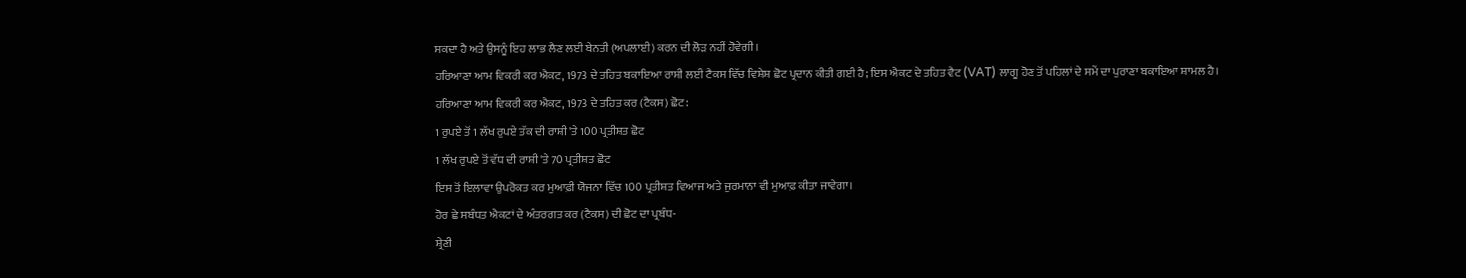ਸਕਦਾ ਹੈ ਅਤੇ ਉਸਨੂੰ ਇਹ ਲਾਭ ਲੈਣ ਲਈ ਬੇਨਤੀ (ਅਪਲਾਈ) ਕਰਨ ਦੀ ਲੋੜ ਨਹੀਂ ਹੋਵੇਗੀ।
ਹਰਿਆਣਾ ਆਮ ਵਿਕਰੀ ਕਰ ਐਕਟ, 1973 ਦੇ ਤਹਿਤ ਬਕਾਇਆ ਰਾਸ਼ੀ ਲਈ ਟੈਕਸ ਵਿੱਚ ਵਿਸ਼ੇਸ਼ ਛੋਟ ਪ੍ਰਦਾਨ ਕੀਤੀ ਗਈ ਹੈ; ਇਸ ਐਕਟ ਦੇ ਤਹਿਤ ਵੈਟ (VAT) ਲਾਗੂ ਹੋਣ ਤੋਂ ਪਹਿਲਾਂ ਦੇ ਸਮੇਂ ਦਾ ਪੁਰਾਣਾ ਬਕਾਇਆ ਸ਼ਾਮਲ ਹੈ।
ਹਰਿਆਣਾ ਆਮ ਵਿਕਰੀ ਕਰ ਐਕਟ, 1973 ਦੇ ਤਹਿਤ ਕਰ (ਟੈਕਸ) ਛੋਟ:
1 ਰੁਪਏ ਤੋਂ 1 ਲੱਖ ਰੁਪਏ ਤੱਕ ਦੀ ਰਾਸ਼ੀ 'ਤੇ 100 ਪ੍ਰਤੀਸ਼ਤ ਛੋਟ
1 ਲੱਖ ਰੁਪਏ ਤੋਂ ਵੱਧ ਦੀ ਰਾਸ਼ੀ 'ਤੇ 70 ਪ੍ਰਤੀਸ਼ਤ ਛੋਟ
ਇਸ ਤੋਂ ਇਲਾਵਾ ਉਪਰੋਕਤ ਕਰ ਮੁਆਫ਼ੀ ਯੋਜਨਾ ਵਿੱਚ 100 ਪ੍ਰਤੀਸ਼ਤ ਵਿਆਜ ਅਤੇ ਜੁਰਮਾਨਾ ਵੀ ਮੁਆਫ਼ ਕੀਤਾ ਜਾਵੇਗਾ।
ਹੋਰ ਛੇ ਸਬੰਧਤ ਐਕਟਾਂ ਦੇ ਅੰਤਰਗਤ ਕਰ (ਟੈਕਸ) ਦੀ ਛੋਟ ਦਾ ਪ੍ਰਬੰਧ-
ਸ਼੍ਰੇਣੀ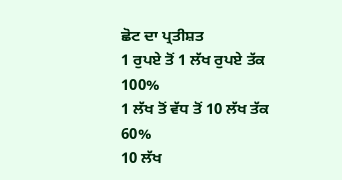ਛੋਟ ਦਾ ਪ੍ਰਤੀਸ਼ਤ
1 ਰੁਪਏ ਤੋਂ 1 ਲੱਖ ਰੁਪਏ ਤੱਕ
100%
1 ਲੱਖ ਤੋਂ ਵੱਧ ਤੋਂ 10 ਲੱਖ ਤੱਕ
60%
10 ਲੱਖ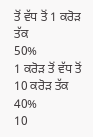ਤੋਂ ਵੱਧ ਤੋਂ 1 ਕਰੋੜ ਤੱਕ
50%
1 ਕਰੋੜ ਤੋਂ ਵੱਧ ਤੋਂ 10 ਕਰੋੜ ਤੱਕ
40%
10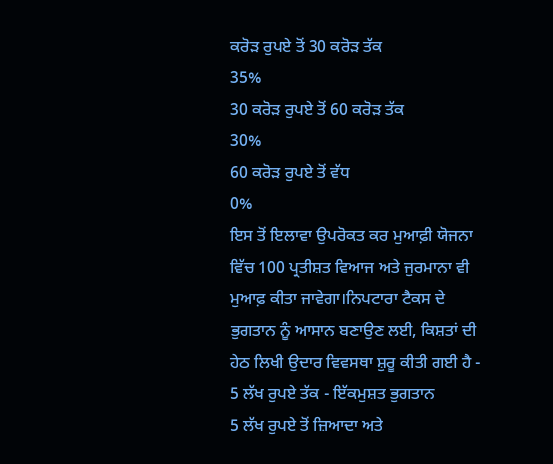ਕਰੋੜ ਰੁਪਏ ਤੋਂ 30 ਕਰੋੜ ਤੱਕ
35%
30 ਕਰੋੜ ਰੁਪਏ ਤੋਂ 60 ਕਰੋੜ ਤੱਕ
30%
60 ਕਰੋੜ ਰੁਪਏ ਤੋਂ ਵੱਧ
0%
ਇਸ ਤੋਂ ਇਲਾਵਾ ਉਪਰੋਕਤ ਕਰ ਮੁਆਫ਼ੀ ਯੋਜਨਾ ਵਿੱਚ 100 ਪ੍ਰਤੀਸ਼ਤ ਵਿਆਜ ਅਤੇ ਜੁਰਮਾਨਾ ਵੀ ਮੁਆਫ਼ ਕੀਤਾ ਜਾਵੇਗਾ।ਨਿਪਟਾਰਾ ਟੈਕਸ ਦੇ ਭੁਗਤਾਨ ਨੂੰ ਆਸਾਨ ਬਣਾਉਣ ਲਈ, ਕਿਸ਼ਤਾਂ ਦੀ ਹੇਠ ਲਿਖੀ ਉਦਾਰ ਵਿਵਸਥਾ ਸ਼ੁਰੂ ਕੀਤੀ ਗਈ ਹੈ -
5 ਲੱਖ ਰੁਪਏ ਤੱਕ - ਇੱਕਮੁਸ਼ਤ ਭੁਗਤਾਨ
5 ਲੱਖ ਰੁਪਏ ਤੋਂ ਜ਼ਿਆਦਾ ਅਤੇ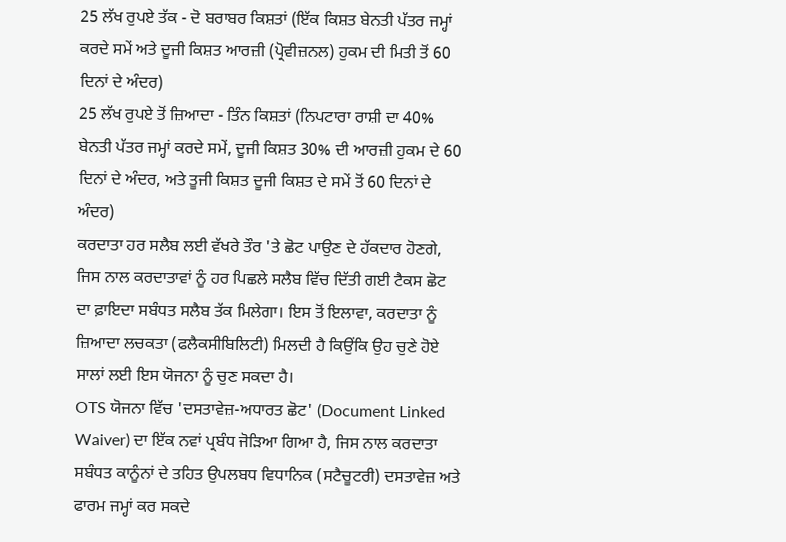25 ਲੱਖ ਰੁਪਏ ਤੱਕ - ਦੋ ਬਰਾਬਰ ਕਿਸ਼ਤਾਂ (ਇੱਕ ਕਿਸ਼ਤ ਬੇਨਤੀ ਪੱਤਰ ਜਮ੍ਹਾਂ ਕਰਦੇ ਸਮੇਂ ਅਤੇ ਦੂਜੀ ਕਿਸ਼ਤ ਆਰਜ਼ੀ (ਪ੍ਰੋਵੀਜ਼ਨਲ) ਹੁਕਮ ਦੀ ਮਿਤੀ ਤੋਂ 60 ਦਿਨਾਂ ਦੇ ਅੰਦਰ)
25 ਲੱਖ ਰੁਪਏ ਤੋਂ ਜ਼ਿਆਦਾ - ਤਿੰਨ ਕਿਸ਼ਤਾਂ (ਨਿਪਟਾਰਾ ਰਾਸ਼ੀ ਦਾ 40% ਬੇਨਤੀ ਪੱਤਰ ਜਮ੍ਹਾਂ ਕਰਦੇ ਸਮੇਂ, ਦੂਜੀ ਕਿਸ਼ਤ 30% ਦੀ ਆਰਜ਼ੀ ਹੁਕਮ ਦੇ 60 ਦਿਨਾਂ ਦੇ ਅੰਦਰ, ਅਤੇ ਤੂਜੀ ਕਿਸ਼ਤ ਦੂਜੀ ਕਿਸ਼ਤ ਦੇ ਸਮੇਂ ਤੋਂ 60 ਦਿਨਾਂ ਦੇ ਅੰਦਰ)
ਕਰਦਾਤਾ ਹਰ ਸਲੈਬ ਲਈ ਵੱਖਰੇ ਤੌਰ 'ਤੇ ਛੋਟ ਪਾਉਣ ਦੇ ਹੱਕਦਾਰ ਹੋਣਗੇ, ਜਿਸ ਨਾਲ ਕਰਦਾਤਾਵਾਂ ਨੂੰ ਹਰ ਪਿਛਲੇ ਸਲੈਬ ਵਿੱਚ ਦਿੱਤੀ ਗਈ ਟੈਕਸ ਛੋਟ ਦਾ ਫ਼ਾਇਦਾ ਸਬੰਧਤ ਸਲੈਬ ਤੱਕ ਮਿਲੇਗਾ। ਇਸ ਤੋਂ ਇਲਾਵਾ, ਕਰਦਾਤਾ ਨੂੰ ਜ਼ਿਆਦਾ ਲਚਕਤਾ (ਫਲੈਕਸੀਬਿਲਿਟੀ) ਮਿਲਦੀ ਹੈ ਕਿਉਂਕਿ ਉਹ ਚੁਣੇ ਹੋਏ ਸਾਲਾਂ ਲਈ ਇਸ ਯੋਜਨਾ ਨੂੰ ਚੁਣ ਸਕਦਾ ਹੈ।
OTS ਯੋਜਨਾ ਵਿੱਚ 'ਦਸਤਾਵੇਜ਼-ਅਧਾਰਤ ਛੋਟ' (Document Linked Waiver) ਦਾ ਇੱਕ ਨਵਾਂ ਪ੍ਰਬੰਧ ਜੋੜਿਆ ਗਿਆ ਹੈ, ਜਿਸ ਨਾਲ ਕਰਦਾਤਾ ਸਬੰਧਤ ਕਾਨੂੰਨਾਂ ਦੇ ਤਹਿਤ ਉਪਲਬਧ ਵਿਧਾਨਿਕ (ਸਟੈਚੂਟਰੀ) ਦਸਤਾਵੇਜ਼ ਅਤੇ ਫਾਰਮ ਜਮ੍ਹਾਂ ਕਰ ਸਕਦੇ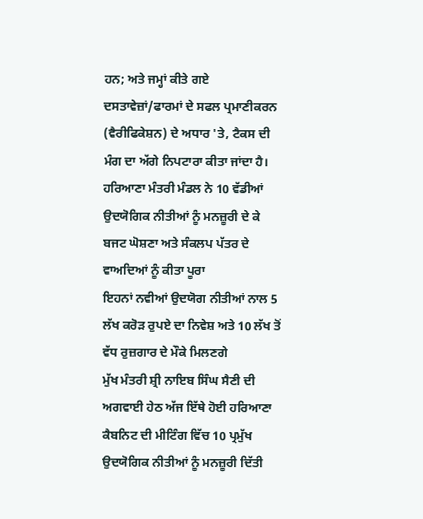ਹਨ; ਅਤੇ ਜਮ੍ਹਾਂ ਕੀਤੇ ਗਏ ਦਸਤਾਵੇਜ਼ਾਂ/ਫਾਰਮਾਂ ਦੇ ਸਫਲ ਪ੍ਰਮਾਣੀਕਰਨ (ਵੈਰੀਫਿਕੇਸ਼ਨ) ਦੇ ਅਧਾਰ 'ਤੇ, ਟੈਕਸ ਦੀ ਮੰਗ ਦਾ ਅੱਗੇ ਨਿਪਟਾਰਾ ਕੀਤਾ ਜਾਂਦਾ ਹੈ।
ਹਰਿਆਣਾ ਮੰਤਰੀ ਮੰਡਲ ਨੇ 10 ਵੱਡੀਆਂ ਉਦਯੋਗਿਕ ਨੀਤੀਆਂ ਨੂੰ ਮਨਜ਼ੂਰੀ ਦੇ ਕੇ ਬਜਟ ਘੋਸ਼ਣਾ ਅਤੇ ਸੰਕਲਪ ਪੱਤਰ ਦੇ ਵਾਅਦਿਆਂ ਨੂੰ ਕੀਤਾ ਪੂਰਾ
ਇਹਨਾਂ ਨਵੀਆਂ ਉਦਯੋਗ ਨੀਤੀਆਂ ਨਾਲ 5 ਲੱਖ ਕਰੋੜ ਰੁਪਏ ਦਾ ਨਿਵੇਸ਼ ਅਤੇ 10 ਲੱਖ ਤੋਂ ਵੱਧ ਰੁਜ਼ਗਾਰ ਦੇ ਮੌਕੇ ਮਿਲਣਗੇ
ਮੁੱਖ ਮੰਤਰੀ ਸ਼੍ਰੀ ਨਾਇਬ ਸਿੰਘ ਸੈਣੀ ਦੀ ਅਗਵਾਈ ਹੇਠ ਅੱਜ ਇੱਥੇ ਹੋਈ ਹਰਿਆਣਾ ਕੈਬਨਿਟ ਦੀ ਮੀਟਿੰਗ ਵਿੱਚ 10 ਪ੍ਰਮੁੱਖ ਉਦਯੋਗਿਕ ਨੀਤੀਆਂ ਨੂੰ ਮਨਜ਼ੂਰੀ ਦਿੱਤੀ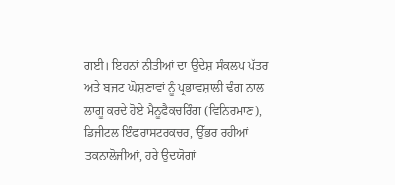ਗਈ। ਇਹਨਾਂ ਨੀਤੀਆਂ ਦਾ ਉਦੇਸ਼ ਸੰਕਲਪ ਪੱਤਰ ਅਤੇ ਬਜਟ ਘੋਸ਼ਣਾਵਾਂ ਨੂੰ ਪ੍ਰਭਾਵਸ਼ਾਲੀ ਢੰਗ ਨਾਲ ਲਾਗੂ ਕਰਦੇ ਹੋਏ ਮੈਨੂਫੈਕਚਰਿੰਗ (ਵਿਨਿਰਮਾਣ), ਡਿਜੀਟਲ ਇੰਫਰਾਸਟਰਕਚਰ, ਉੱਭਰ ਰਹੀਆਂ ਤਕਨਾਲੋਜੀਆਂ, ਹਰੇ ਉਦਯੋਗਾਂ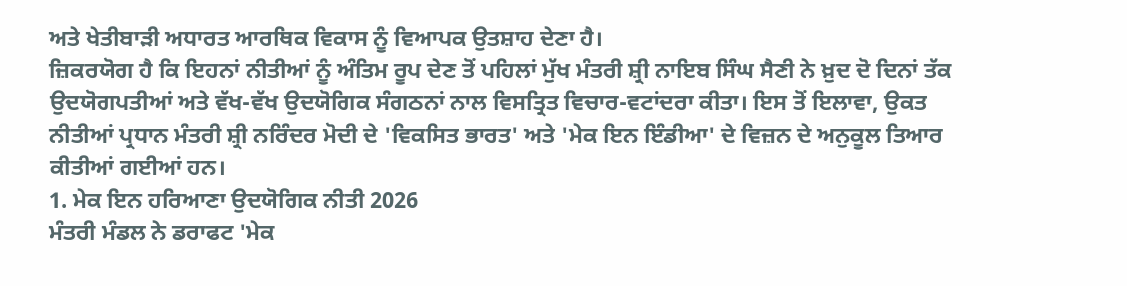ਅਤੇ ਖੇਤੀਬਾੜੀ ਅਧਾਰਤ ਆਰਥਿਕ ਵਿਕਾਸ ਨੂੰ ਵਿਆਪਕ ਉਤਸ਼ਾਹ ਦੇਣਾ ਹੈ।
ਜ਼ਿਕਰਯੋਗ ਹੈ ਕਿ ਇਹਨਾਂ ਨੀਤੀਆਂ ਨੂੰ ਅੰਤਿਮ ਰੂਪ ਦੇਣ ਤੋਂ ਪਹਿਲਾਂ ਮੁੱਖ ਮੰਤਰੀ ਸ਼੍ਰੀ ਨਾਇਬ ਸਿੰਘ ਸੈਣੀ ਨੇ ਖ਼ੁਦ ਦੋ ਦਿਨਾਂ ਤੱਕ ਉਦਯੋਗਪਤੀਆਂ ਅਤੇ ਵੱਖ-ਵੱਖ ਉਦਯੋਗਿਕ ਸੰਗਠਨਾਂ ਨਾਲ ਵਿਸਤ੍ਰਿਤ ਵਿਚਾਰ-ਵਟਾਂਦਰਾ ਕੀਤਾ। ਇਸ ਤੋਂ ਇਲਾਵਾ, ਉਕਤ ਨੀਤੀਆਂ ਪ੍ਰਧਾਨ ਮੰਤਰੀ ਸ਼੍ਰੀ ਨਰਿੰਦਰ ਮੋਦੀ ਦੇ 'ਵਿਕਸਿਤ ਭਾਰਤ' ਅਤੇ 'ਮੇਕ ਇਨ ਇੰਡੀਆ' ਦੇ ਵਿਜ਼ਨ ਦੇ ਅਨੁਕੂਲ ਤਿਆਰ ਕੀਤੀਆਂ ਗਈਆਂ ਹਨ।
1. ਮੇਕ ਇਨ ਹਰਿਆਣਾ ਉਦਯੋਗਿਕ ਨੀਤੀ 2026
ਮੰਤਰੀ ਮੰਡਲ ਨੇ ਡਰਾਫਟ 'ਮੇਕ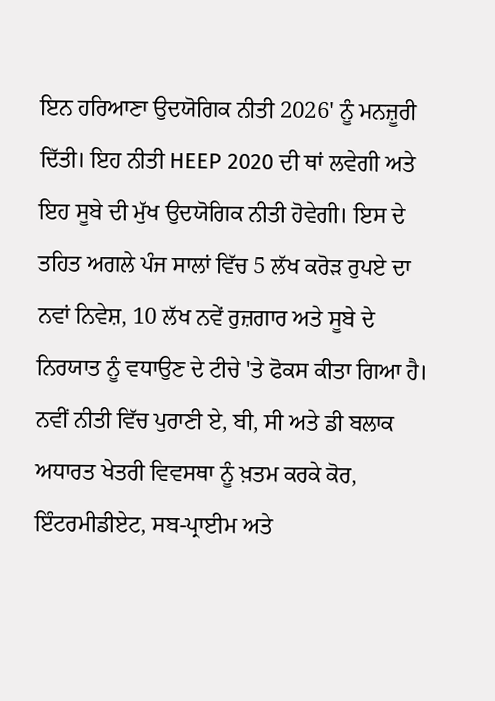ਇਨ ਹਰਿਆਣਾ ਉਦਯੋਗਿਕ ਨੀਤੀ 2026' ਨੂੰ ਮਨਜ਼ੂਰੀ ਦਿੱਤੀ। ਇਹ ਨੀਤੀ HEEP 2020 ਦੀ ਥਾਂ ਲਵੇਗੀ ਅਤੇ ਇਹ ਸੂਬੇ ਦੀ ਮੁੱਖ ਉਦਯੋਗਿਕ ਨੀਤੀ ਹੋਵੇਗੀ। ਇਸ ਦੇ ਤਹਿਤ ਅਗਲੇ ਪੰਜ ਸਾਲਾਂ ਵਿੱਚ 5 ਲੱਖ ਕਰੋੜ ਰੁਪਏ ਦਾ ਨਵਾਂ ਨਿਵੇਸ਼, 10 ਲੱਖ ਨਵੇਂ ਰੁਜ਼ਗਾਰ ਅਤੇ ਸੂਬੇ ਦੇ ਨਿਰਯਾਤ ਨੂੰ ਵਧਾਉਣ ਦੇ ਟੀਚੇ 'ਤੇ ਫੋਕਸ ਕੀਤਾ ਗਿਆ ਹੈ।
ਨਵੀਂ ਨੀਤੀ ਵਿੱਚ ਪੁਰਾਣੀ ਏ, ਬੀ, ਸੀ ਅਤੇ ਡੀ ਬਲਾਕ ਅਧਾਰਤ ਖੇਤਰੀ ਵਿਵਸਥਾ ਨੂੰ ਖ਼ਤਮ ਕਰਕੇ ਕੋਰ, ਇੰਟਰਮੀਡੀਏਟ, ਸਬ-ਪ੍ਰਾਈਮ ਅਤੇ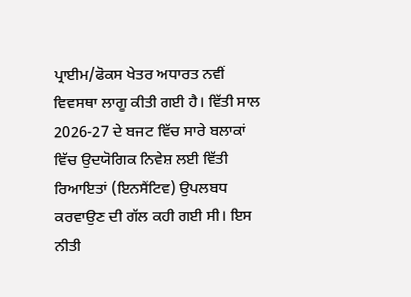ਪ੍ਰਾਈਮ/ਫੋਕਸ ਖੇਤਰ ਅਧਾਰਤ ਨਵੀਂ ਵਿਵਸਥਾ ਲਾਗੂ ਕੀਤੀ ਗਈ ਹੈ। ਵਿੱਤੀ ਸਾਲ 2026-27 ਦੇ ਬਜਟ ਵਿੱਚ ਸਾਰੇ ਬਲਾਕਾਂ ਵਿੱਚ ਉਦਯੋਗਿਕ ਨਿਵੇਸ਼ ਲਈ ਵਿੱਤੀ ਰਿਆਇਤਾਂ (ਇਨਸੈਂਟਿਵ) ਉਪਲਬਧ ਕਰਵਾਉਣ ਦੀ ਗੱਲ ਕਹੀ ਗਈ ਸੀ। ਇਸ ਨੀਤੀ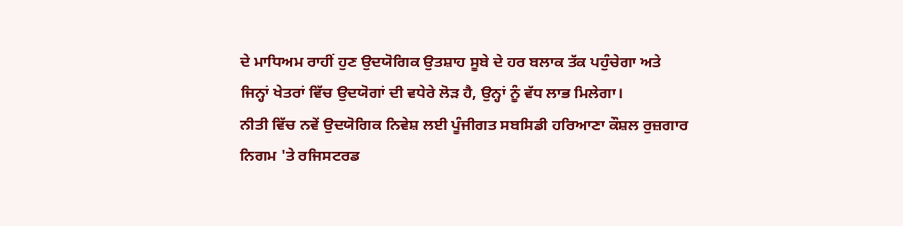ਦੇ ਮਾਧਿਅਮ ਰਾਹੀਂ ਹੁਣ ਉਦਯੋਗਿਕ ਉਤਸ਼ਾਹ ਸੂਬੇ ਦੇ ਹਰ ਬਲਾਕ ਤੱਕ ਪਹੁੰਚੇਗਾ ਅਤੇ ਜਿਨ੍ਹਾਂ ਖੇਤਰਾਂ ਵਿੱਚ ਉਦਯੋਗਾਂ ਦੀ ਵਧੇਰੇ ਲੋੜ ਹੈ, ਉਨ੍ਹਾਂ ਨੂੰ ਵੱਧ ਲਾਭ ਮਿਲੇਗਾ।
ਨੀਤੀ ਵਿੱਚ ਨਵੇਂ ਉਦਯੋਗਿਕ ਨਿਵੇਸ਼ ਲਈ ਪੂੰਜੀਗਤ ਸਬਸਿਡੀ ਹਰਿਆਣਾ ਕੌਸ਼ਲ ਰੁਜ਼ਗਾਰ ਨਿਗਮ 'ਤੇ ਰਜਿਸਟਰਡ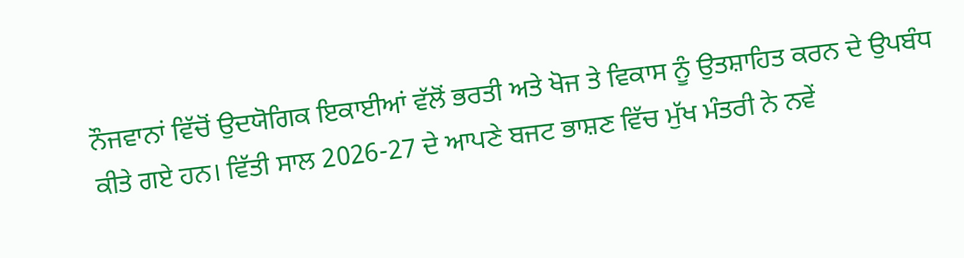ਨੌਜਵਾਨਾਂ ਵਿੱਚੋਂ ਉਦਯੋਗਿਕ ਇਕਾਈਆਂ ਵੱਲੋਂ ਭਰਤੀ ਅਤੇ ਖੋਜ ਤੇ ਵਿਕਾਸ ਨੂੰ ਉਤਸ਼ਾਹਿਤ ਕਰਨ ਦੇ ਉਪਬੰਧ ਕੀਤੇ ਗਏ ਹਨ। ਵਿੱਤੀ ਸਾਲ 2026-27 ਦੇ ਆਪਣੇ ਬਜਟ ਭਾਸ਼ਣ ਵਿੱਚ ਮੁੱਖ ਮੰਤਰੀ ਨੇ ਨਵੇਂ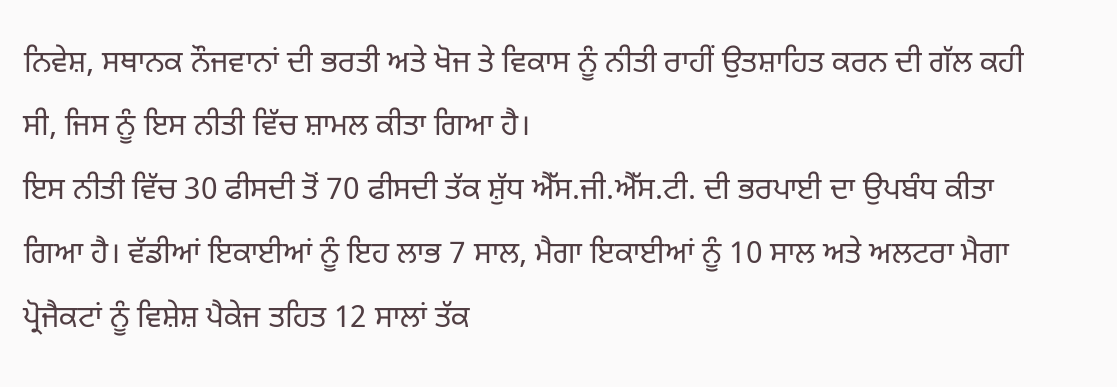ਨਿਵੇਸ਼, ਸਥਾਨਕ ਨੌਜਵਾਨਾਂ ਦੀ ਭਰਤੀ ਅਤੇ ਖੋਜ ਤੇ ਵਿਕਾਸ ਨੂੰ ਨੀਤੀ ਰਾਹੀਂ ਉਤਸ਼ਾਹਿਤ ਕਰਨ ਦੀ ਗੱਲ ਕਹੀ ਸੀ, ਜਿਸ ਨੂੰ ਇਸ ਨੀਤੀ ਵਿੱਚ ਸ਼ਾਮਲ ਕੀਤਾ ਗਿਆ ਹੈ।
ਇਸ ਨੀਤੀ ਵਿੱਚ 30 ਫੀਸਦੀ ਤੋਂ 70 ਫੀਸਦੀ ਤੱਕ ਸ਼ੁੱਧ ਐੱਸ.ਜੀ.ਐੱਸ.ਟੀ. ਦੀ ਭਰਪਾਈ ਦਾ ਉਪਬੰਧ ਕੀਤਾ ਗਿਆ ਹੈ। ਵੱਡੀਆਂ ਇਕਾਈਆਂ ਨੂੰ ਇਹ ਲਾਭ 7 ਸਾਲ, ਮੈਗਾ ਇਕਾਈਆਂ ਨੂੰ 10 ਸਾਲ ਅਤੇ ਅਲਟਰਾ ਮੈਗਾ ਪ੍ਰੋਜੈਕਟਾਂ ਨੂੰ ਵਿਸ਼ੇਸ਼ ਪੈਕੇਜ ਤਹਿਤ 12 ਸਾਲਾਂ ਤੱਕ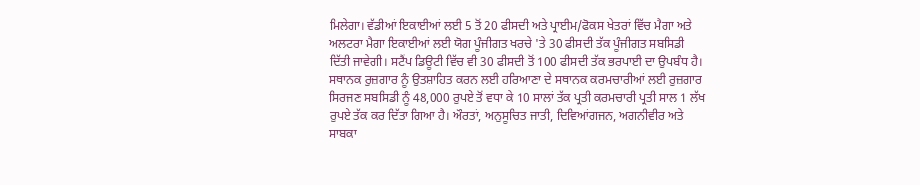ਮਿਲੇਗਾ। ਵੱਡੀਆਂ ਇਕਾਈਆਂ ਲਈ 5 ਤੋਂ 20 ਫੀਸਦੀ ਅਤੇ ਪ੍ਰਾਈਮ/ਫੋਕਸ ਖੇਤਰਾਂ ਵਿੱਚ ਮੈਗਾ ਅਤੇ ਅਲਟਰਾ ਮੈਗਾ ਇਕਾਈਆਂ ਲਈ ਯੋਗ ਪੂੰਜੀਗਤ ਖਰਚੇ 'ਤੇ 30 ਫੀਸਦੀ ਤੱਕ ਪੂੰਜੀਗਤ ਸਬਸਿਡੀ ਦਿੱਤੀ ਜਾਵੇਗੀ। ਸਟੈਂਪ ਡਿਊਟੀ ਵਿੱਚ ਵੀ 30 ਫੀਸਦੀ ਤੋਂ 100 ਫੀਸਦੀ ਤੱਕ ਭਰਪਾਈ ਦਾ ਉਪਬੰਧ ਹੈ।
ਸਥਾਨਕ ਰੁਜ਼ਗਾਰ ਨੂੰ ਉਤਸ਼ਾਹਿਤ ਕਰਨ ਲਈ ਹਰਿਆਣਾ ਦੇ ਸਥਾਨਕ ਕਰਮਚਾਰੀਆਂ ਲਈ ਰੁਜ਼ਗਾਰ ਸਿਰਜਣ ਸਬਸਿਡੀ ਨੂੰ 48,000 ਰੁਪਏ ਤੋਂ ਵਧਾ ਕੇ 10 ਸਾਲਾਂ ਤੱਕ ਪ੍ਰਤੀ ਕਰਮਚਾਰੀ ਪ੍ਰਤੀ ਸਾਲ 1 ਲੱਖ ਰੁਪਏ ਤੱਕ ਕਰ ਦਿੱਤਾ ਗਿਆ ਹੈ। ਔਰਤਾਂ, ਅਨੁਸੂਚਿਤ ਜਾਤੀ, ਦਿਵਿਆਂਗਜਨ, ਅਗਨੀਵੀਰ ਅਤੇ ਸਾਬਕਾ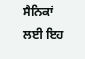ਸੈਨਿਕਾਂ ਲਈ ਇਹ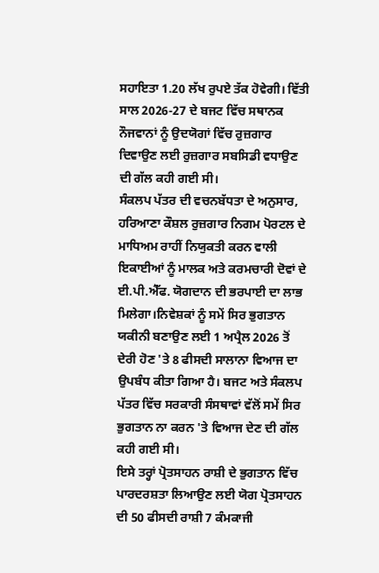ਸਹਾਇਤਾ 1.20 ਲੱਖ ਰੁਪਏ ਤੱਕ ਹੋਵੇਗੀ। ਵਿੱਤੀ ਸਾਲ 2026-27 ਦੇ ਬਜਟ ਵਿੱਚ ਸਥਾਨਕ ਨੌਜਵਾਨਾਂ ਨੂੰ ਉਦਯੋਗਾਂ ਵਿੱਚ ਰੁਜ਼ਗਾਰ ਦਿਵਾਉਣ ਲਈ ਰੁਜ਼ਗਾਰ ਸਬਸਿਡੀ ਵਧਾਉਣ ਦੀ ਗੱਲ ਕਹੀ ਗਈ ਸੀ।
ਸੰਕਲਪ ਪੱਤਰ ਦੀ ਵਚਨਬੱਧਤਾ ਦੇ ਅਨੁਸਾਰ, ਹਰਿਆਣਾ ਕੌਸ਼ਲ ਰੁਜ਼ਗਾਰ ਨਿਗਮ ਪੋਰਟਲ ਦੇ ਮਾਧਿਅਮ ਰਾਹੀਂ ਨਿਯੁਕਤੀ ਕਰਨ ਵਾਲੀ ਇਕਾਈਆਂ ਨੂੰ ਮਾਲਕ ਅਤੇ ਕਰਮਚਾਰੀ ਦੋਵਾਂ ਦੇ ਈ.ਪੀ.ਐੱਫ. ਯੋਗਦਾਨ ਦੀ ਭਰਪਾਈ ਦਾ ਲਾਭ ਮਿਲੇਗਾ।ਨਿਵੇਸ਼ਕਾਂ ਨੂੰ ਸਮੇਂ ਸਿਰ ਭੁਗਤਾਨ ਯਕੀਨੀ ਬਣਾਉਣ ਲਈ 1 ਅਪ੍ਰੈਲ 2026 ਤੋਂ ਦੇਰੀ ਹੋਣ 'ਤੇ 8 ਫੀਸਦੀ ਸਾਲਾਨਾ ਵਿਆਜ ਦਾ ਉਪਬੰਧ ਕੀਤਾ ਗਿਆ ਹੈ। ਬਜਟ ਅਤੇ ਸੰਕਲਪ ਪੱਤਰ ਵਿੱਚ ਸਰਕਾਰੀ ਸੰਸਥਾਵਾਂ ਵੱਲੋਂ ਸਮੇਂ ਸਿਰ ਭੁਗਤਾਨ ਨਾ ਕਰਨ 'ਤੇ ਵਿਆਜ ਦੇਣ ਦੀ ਗੱਲ ਕਹੀ ਗਈ ਸੀ।
ਇਸੇ ਤਰ੍ਹਾਂ ਪ੍ਰੋਤਸਾਹਨ ਰਾਸ਼ੀ ਦੇ ਭੁਗਤਾਨ ਵਿੱਚ ਪਾਰਦਰਸ਼ਤਾ ਲਿਆਉਣ ਲਈ ਯੋਗ ਪ੍ਰੋਤਸਾਹਨ ਦੀ 50 ਫੀਸਦੀ ਰਾਸ਼ੀ 7 ਕੰਮਕਾਜੀ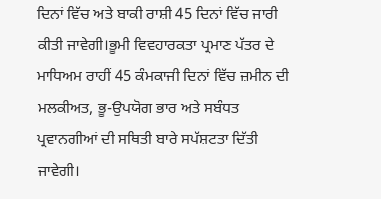ਦਿਨਾਂ ਵਿੱਚ ਅਤੇ ਬਾਕੀ ਰਾਸ਼ੀ 45 ਦਿਨਾਂ ਵਿੱਚ ਜਾਰੀ ਕੀਤੀ ਜਾਵੇਗੀ।ਭੂਮੀ ਵਿਵਹਾਰਕਤਾ ਪ੍ਰਮਾਣ ਪੱਤਰ ਦੇ ਮਾਧਿਅਮ ਰਾਹੀਂ 45 ਕੰਮਕਾਜੀ ਦਿਨਾਂ ਵਿੱਚ ਜ਼ਮੀਨ ਦੀ ਮਲਕੀਅਤ, ਭੂ-ਉਪਯੋਗ ਭਾਰ ਅਤੇ ਸਬੰਧਤ ਪ੍ਰਵਾਨਗੀਆਂ ਦੀ ਸਥਿਤੀ ਬਾਰੇ ਸਪੱਸ਼ਟਤਾ ਦਿੱਤੀ ਜਾਵੇਗੀ।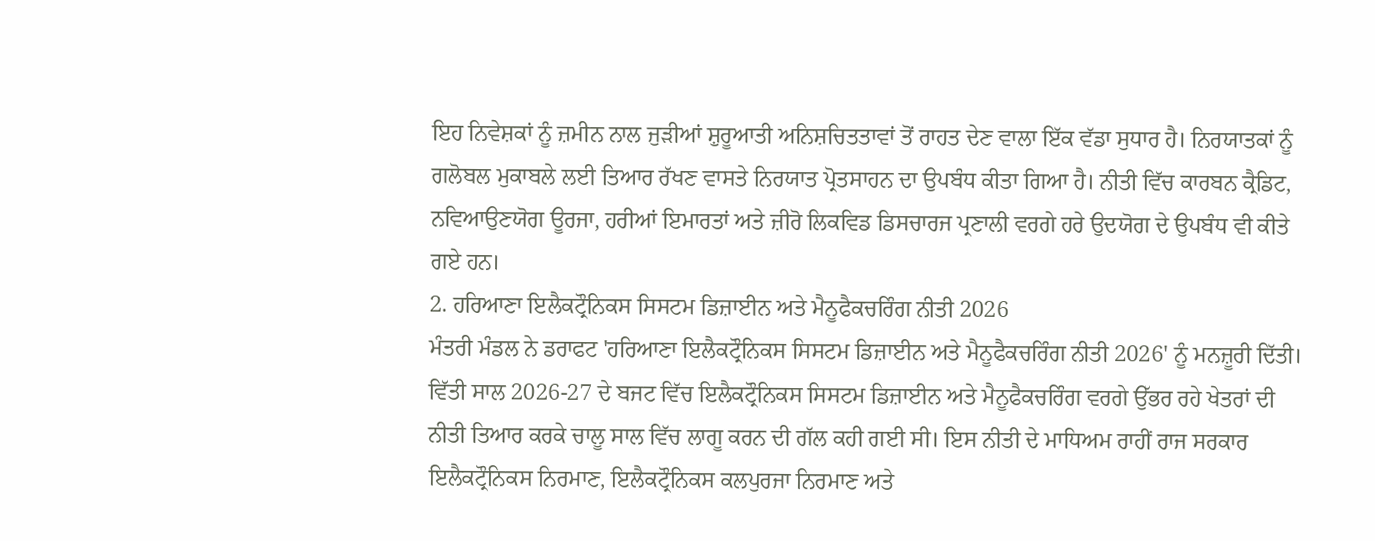ਇਹ ਨਿਵੇਸ਼ਕਾਂ ਨੂੰ ਜ਼ਮੀਨ ਨਾਲ ਜੁੜੀਆਂ ਸ਼ੁਰੂਆਤੀ ਅਨਿਸ਼ਚਿਤਤਾਵਾਂ ਤੋਂ ਰਾਹਤ ਦੇਣ ਵਾਲਾ ਇੱਕ ਵੱਡਾ ਸੁਧਾਰ ਹੈ। ਨਿਰਯਾਤਕਾਂ ਨੂੰ ਗਲੋਬਲ ਮੁਕਾਬਲੇ ਲਈ ਤਿਆਰ ਰੱਖਣ ਵਾਸਤੇ ਨਿਰਯਾਤ ਪ੍ਰੋਤਸਾਹਨ ਦਾ ਉਪਬੰਧ ਕੀਤਾ ਗਿਆ ਹੈ। ਨੀਤੀ ਵਿੱਚ ਕਾਰਬਨ ਕ੍ਰੈਡਿਟ, ਨਵਿਆਉਣਯੋਗ ਊਰਜਾ, ਹਰੀਆਂ ਇਮਾਰਤਾਂ ਅਤੇ ਜ਼ੀਰੋ ਲਿਕਵਿਡ ਡਿਸਚਾਰਜ ਪ੍ਰਣਾਲੀ ਵਰਗੇ ਹਰੇ ਉਦਯੋਗ ਦੇ ਉਪਬੰਧ ਵੀ ਕੀਤੇ ਗਏ ਹਨ।
2. ਹਰਿਆਣਾ ਇਲੈਕਟ੍ਰੌਨਿਕਸ ਸਿਸਟਮ ਡਿਜ਼ਾਈਨ ਅਤੇ ਮੈਨੂਫੈਕਚਰਿੰਗ ਨੀਤੀ 2026
ਮੰਤਰੀ ਮੰਡਲ ਨੇ ਡਰਾਫਟ 'ਹਰਿਆਣਾ ਇਲੈਕਟ੍ਰੌਨਿਕਸ ਸਿਸਟਮ ਡਿਜ਼ਾਈਨ ਅਤੇ ਮੈਨੂਫੈਕਚਰਿੰਗ ਨੀਤੀ 2026' ਨੂੰ ਮਨਜ਼ੂਰੀ ਦਿੱਤੀ। ਵਿੱਤੀ ਸਾਲ 2026-27 ਦੇ ਬਜਟ ਵਿੱਚ ਇਲੈਕਟ੍ਰੌਨਿਕਸ ਸਿਸਟਮ ਡਿਜ਼ਾਈਨ ਅਤੇ ਮੈਨੂਫੈਕਚਰਿੰਗ ਵਰਗੇ ਉੱਭਰ ਰਹੇ ਖੇਤਰਾਂ ਦੀ ਨੀਤੀ ਤਿਆਰ ਕਰਕੇ ਚਾਲੂ ਸਾਲ ਵਿੱਚ ਲਾਗੂ ਕਰਨ ਦੀ ਗੱਲ ਕਹੀ ਗਈ ਸੀ। ਇਸ ਨੀਤੀ ਦੇ ਮਾਧਿਅਮ ਰਾਹੀਂ ਰਾਜ ਸਰਕਾਰ ਇਲੈਕਟ੍ਰੌਨਿਕਸ ਨਿਰਮਾਣ, ਇਲੈਕਟ੍ਰੌਨਿਕਸ ਕਲਪੁਰਜਾ ਨਿਰਮਾਣ ਅਤੇ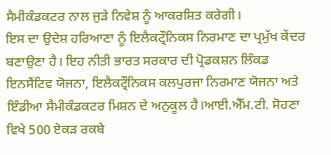ਸੈਮੀਕੰਡਕਟਰ ਨਾਲ ਜੁੜੇ ਨਿਵੇਸ਼ ਨੂੰ ਆਕਰਸ਼ਿਤ ਕਰੇਗੀ।
ਇਸ ਦਾ ਉਦੇਸ਼ ਹਰਿਆਣਾ ਨੂੰ ਇਲੈਕਟ੍ਰੌਨਿਕਸ ਨਿਰਮਾਣ ਦਾ ਪ੍ਰਮੁੱਖ ਕੇਂਦਰ ਬਣਾਉਣਾ ਹੈ। ਇਹ ਨੀਤੀ ਭਾਰਤ ਸਰਕਾਰ ਦੀ ਪ੍ਰੋਡਕਸ਼ਨ ਲਿੰਕਡ ਇਨਸੈਂਟਿਵ ਯੋਜਨਾ, ਇਲੈਕਟ੍ਰੌਨਿਕਸ ਕਲਪੁਰਜਾ ਨਿਰਮਾਣ ਯੋਜਨਾ ਅਤੇ ਇੰਡੀਆ ਸੈਮੀਕੰਡਕਟਰ ਮਿਸ਼ਨ ਦੇ ਅਨੁਕੂਲ ਹੈ।ਆਈ.ਐੱਮ.ਟੀ. ਸੋਹਣਾ ਵਿਖੇ 500 ਏਕੜ ਰਕਬੇ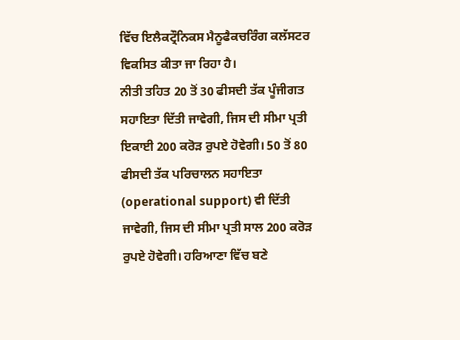ਵਿੱਚ ਇਲੈਕਟ੍ਰੌਨਿਕਸ ਮੈਨੂਫੈਕਚਰਿੰਗ ਕਲੱਸਟਰ ਵਿਕਸਿਤ ਕੀਤਾ ਜਾ ਰਿਹਾ ਹੈ।
ਨੀਤੀ ਤਹਿਤ 20 ਤੋਂ 30 ਫੀਸਦੀ ਤੱਕ ਪੂੰਜੀਗਤ ਸਹਾਇਤਾ ਦਿੱਤੀ ਜਾਵੇਗੀ, ਜਿਸ ਦੀ ਸੀਮਾ ਪ੍ਰਤੀ ਇਕਾਈ 200 ਕਰੋੜ ਰੁਪਏ ਹੋਵੇਗੀ। 50 ਤੋਂ 80 ਫੀਸਦੀ ਤੱਕ ਪਰਿਚਾਲਨ ਸਹਾਇਤਾ (operational support) ਵੀ ਦਿੱਤੀ ਜਾਵੇਗੀ, ਜਿਸ ਦੀ ਸੀਮਾ ਪ੍ਰਤੀ ਸਾਲ 200 ਕਰੋੜ ਰੁਪਏ ਹੋਵੇਗੀ। ਹਰਿਆਣਾ ਵਿੱਚ ਬਣੇ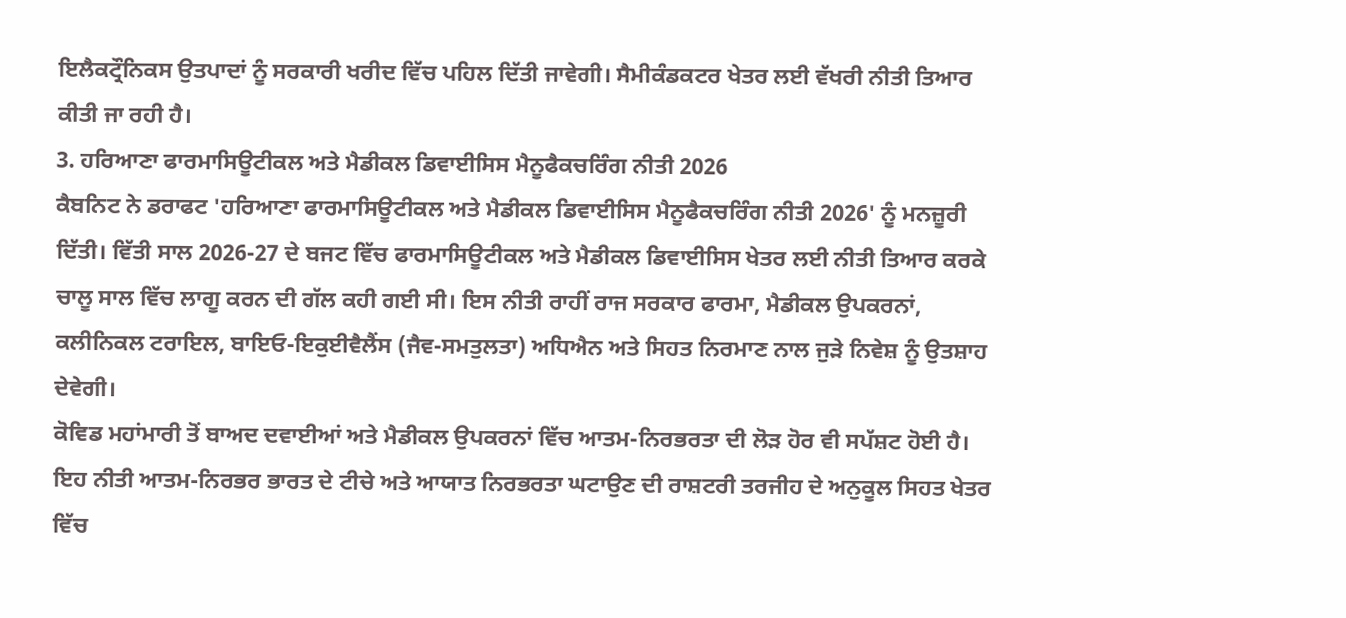ਇਲੈਕਟ੍ਰੌਨਿਕਸ ਉਤਪਾਦਾਂ ਨੂੰ ਸਰਕਾਰੀ ਖਰੀਦ ਵਿੱਚ ਪਹਿਲ ਦਿੱਤੀ ਜਾਵੇਗੀ। ਸੈਮੀਕੰਡਕਟਰ ਖੇਤਰ ਲਈ ਵੱਖਰੀ ਨੀਤੀ ਤਿਆਰ ਕੀਤੀ ਜਾ ਰਹੀ ਹੈ।
3. ਹਰਿਆਣਾ ਫਾਰਮਾਸਿਊਟੀਕਲ ਅਤੇ ਮੈਡੀਕਲ ਡਿਵਾਈਸਿਸ ਮੈਨੂਫੈਕਚਰਿੰਗ ਨੀਤੀ 2026
ਕੈਬਨਿਟ ਨੇ ਡਰਾਫਟ 'ਹਰਿਆਣਾ ਫਾਰਮਾਸਿਊਟੀਕਲ ਅਤੇ ਮੈਡੀਕਲ ਡਿਵਾਈਸਿਸ ਮੈਨੂਫੈਕਚਰਿੰਗ ਨੀਤੀ 2026' ਨੂੰ ਮਨਜ਼ੂਰੀ ਦਿੱਤੀ। ਵਿੱਤੀ ਸਾਲ 2026-27 ਦੇ ਬਜਟ ਵਿੱਚ ਫਾਰਮਾਸਿਊਟੀਕਲ ਅਤੇ ਮੈਡੀਕਲ ਡਿਵਾਈਸਿਸ ਖੇਤਰ ਲਈ ਨੀਤੀ ਤਿਆਰ ਕਰਕੇ ਚਾਲੂ ਸਾਲ ਵਿੱਚ ਲਾਗੂ ਕਰਨ ਦੀ ਗੱਲ ਕਹੀ ਗਈ ਸੀ। ਇਸ ਨੀਤੀ ਰਾਹੀਂ ਰਾਜ ਸਰਕਾਰ ਫਾਰਮਾ, ਮੈਡੀਕਲ ਉਪਕਰਨਾਂ, ਕਲੀਨਿਕਲ ਟਰਾਇਲ, ਬਾਇਓ-ਇਕੁਈਵੈਲੈਂਸ (ਜੈਵ-ਸਮਤੁਲਤਾ) ਅਧਿਐਨ ਅਤੇ ਸਿਹਤ ਨਿਰਮਾਣ ਨਾਲ ਜੁੜੇ ਨਿਵੇਸ਼ ਨੂੰ ਉਤਸ਼ਾਹ ਦੇਵੇਗੀ।
ਕੋਵਿਡ ਮਹਾਂਮਾਰੀ ਤੋਂ ਬਾਅਦ ਦਵਾਈਆਂ ਅਤੇ ਮੈਡੀਕਲ ਉਪਕਰਨਾਂ ਵਿੱਚ ਆਤਮ-ਨਿਰਭਰਤਾ ਦੀ ਲੋੜ ਹੋਰ ਵੀ ਸਪੱਸ਼ਟ ਹੋਈ ਹੈ। ਇਹ ਨੀਤੀ ਆਤਮ-ਨਿਰਭਰ ਭਾਰਤ ਦੇ ਟੀਚੇ ਅਤੇ ਆਯਾਤ ਨਿਰਭਰਤਾ ਘਟਾਉਣ ਦੀ ਰਾਸ਼ਟਰੀ ਤਰਜੀਹ ਦੇ ਅਨੁਕੂਲ ਸਿਹਤ ਖੇਤਰ ਵਿੱਚ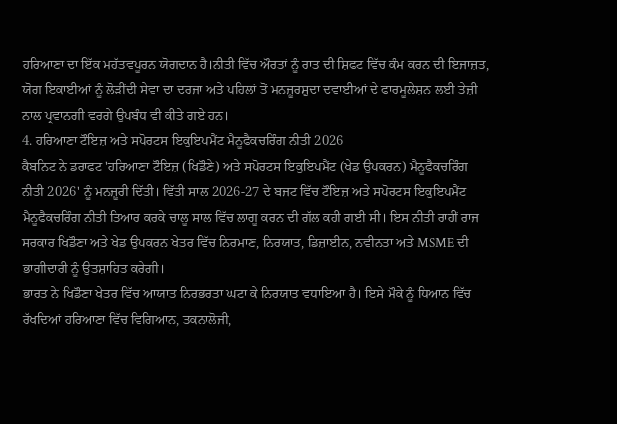ਹਰਿਆਣਾ ਦਾ ਇੱਕ ਮਹੱਤਵਪੂਰਨ ਯੋਗਦਾਨ ਹੈ।ਨੀਤੀ ਵਿੱਚ ਔਰਤਾਂ ਨੂੰ ਰਾਤ ਦੀ ਸ਼ਿਫਟ ਵਿੱਚ ਕੰਮ ਕਰਨ ਦੀ ਇਜਾਜ਼ਤ, ਯੋਗ ਇਕਾਈਆਂ ਨੂੰ ਲੋੜੀਂਦੀ ਸੇਵਾ ਦਾ ਦਰਜਾ ਅਤੇ ਪਹਿਲਾਂ ਤੋਂ ਮਨਜ਼ੂਰਸ਼ੁਦਾ ਦਵਾਈਆਂ ਦੇ ਫਾਰਮੂਲੇਸ਼ਨ ਲਈ ਤੇਜ਼ੀ ਨਾਲ ਪ੍ਰਵਾਨਗੀ ਵਰਗੇ ਉਪਬੰਧ ਵੀ ਕੀਤੇ ਗਏ ਹਨ।
4. ਹਰਿਆਣਾ ਟੌਇਜ਼ ਅਤੇ ਸਪੋਰਟਸ ਇਕੁਇਪਮੈਂਟ ਮੈਨੂਫੈਕਚਰਿੰਗ ਨੀਤੀ 2026
ਕੈਬਨਿਟ ਨੇ ਡਰਾਫਟ 'ਹਰਿਆਣਾ ਟੌਇਜ਼ (ਖਿਡੌਣੇ) ਅਤੇ ਸਪੋਰਟਸ ਇਕੁਇਪਮੈਂਟ (ਖੇਡ ਉਪਕਰਨ) ਮੈਨੂਫੈਕਚਰਿੰਗ ਨੀਤੀ 2026' ਨੂੰ ਮਨਜ਼ੂਰੀ ਦਿੱਤੀ। ਵਿੱਤੀ ਸਾਲ 2026-27 ਦੇ ਬਜਟ ਵਿੱਚ ਟੌਇਜ਼ ਅਤੇ ਸਪੋਰਟਸ ਇਕੁਇਪਮੈਂਟ ਮੈਨੂਫੈਕਚਰਿੰਗ ਨੀਤੀ ਤਿਆਰ ਕਰਕੇ ਚਾਲੂ ਸਾਲ ਵਿੱਚ ਲਾਗੂ ਕਰਨ ਦੀ ਗੱਲ ਕਹੀ ਗਈ ਸੀ। ਇਸ ਨੀਤੀ ਰਾਹੀਂ ਰਾਜ ਸਰਕਾਰ ਖਿਡੌਣਾ ਅਤੇ ਖੇਡ ਉਪਕਰਨ ਖੇਤਰ ਵਿੱਚ ਨਿਰਮਾਣ, ਨਿਰਯਾਤ, ਡਿਜ਼ਾਈਨ, ਨਵੀਨਤਾ ਅਤੇ MSME ਦੀ ਭਾਗੀਦਾਰੀ ਨੂੰ ਉਤਸ਼ਾਹਿਤ ਕਰੇਗੀ।
ਭਾਰਤ ਨੇ ਖਿਡੌਣਾ ਖੇਤਰ ਵਿੱਚ ਆਯਾਤ ਨਿਰਭਰਤਾ ਘਟਾ ਕੇ ਨਿਰਯਾਤ ਵਧਾਇਆ ਹੈ। ਇਸੇ ਮੌਕੇ ਨੂੰ ਧਿਆਨ ਵਿੱਚ ਰੱਖਦਿਆਂ ਹਰਿਆਣਾ ਵਿੱਚ ਵਿਗਿਆਨ, ਤਕਨਾਲੋਜੀ,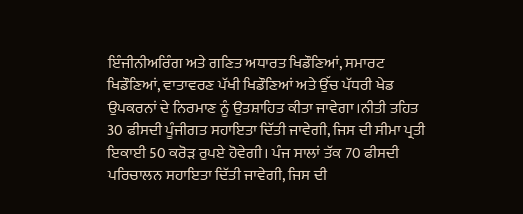ਇੰਜੀਨੀਅਰਿੰਗ ਅਤੇ ਗਣਿਤ ਅਧਾਰਤ ਖਿਡੌਣਿਆਂ, ਸਮਾਰਟ ਖਿਡੌਣਿਆਂ, ਵਾਤਾਵਰਣ ਪੱਖੀ ਖਿਡੌਣਿਆਂ ਅਤੇ ਉੱਚ ਪੱਧਰੀ ਖੇਡ ਉਪਕਰਨਾਂ ਦੇ ਨਿਰਮਾਣ ਨੂੰ ਉਤਸ਼ਾਹਿਤ ਕੀਤਾ ਜਾਵੇਗਾ।ਨੀਤੀ ਤਹਿਤ 30 ਫੀਸਦੀ ਪੂੰਜੀਗਤ ਸਹਾਇਤਾ ਦਿੱਤੀ ਜਾਵੇਗੀ, ਜਿਸ ਦੀ ਸੀਮਾ ਪ੍ਰਤੀ ਇਕਾਈ 50 ਕਰੋੜ ਰੁਪਏ ਹੋਵੇਗੀ। ਪੰਜ ਸਾਲਾਂ ਤੱਕ 70 ਫੀਸਦੀ ਪਰਿਚਾਲਨ ਸਹਾਇਤਾ ਦਿੱਤੀ ਜਾਵੇਗੀ, ਜਿਸ ਦੀ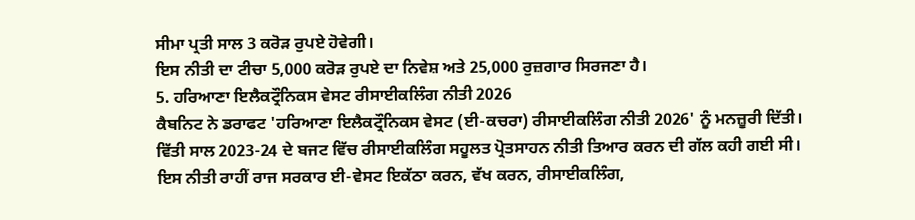ਸੀਮਾ ਪ੍ਰਤੀ ਸਾਲ 3 ਕਰੋੜ ਰੁਪਏ ਹੋਵੇਗੀ।
ਇਸ ਨੀਤੀ ਦਾ ਟੀਚਾ 5,000 ਕਰੋੜ ਰੁਪਏ ਦਾ ਨਿਵੇਸ਼ ਅਤੇ 25,000 ਰੁਜ਼ਗਾਰ ਸਿਰਜਣਾ ਹੈ।
5. ਹਰਿਆਣਾ ਇਲੈਕਟ੍ਰੌਨਿਕਸ ਵੇਸਟ ਰੀਸਾਈਕਲਿੰਗ ਨੀਤੀ 2026
ਕੈਬਨਿਟ ਨੇ ਡਰਾਫਟ 'ਹਰਿਆਣਾ ਇਲੈਕਟ੍ਰੌਨਿਕਸ ਵੇਸਟ (ਈ-ਕਚਰਾ) ਰੀਸਾਈਕਲਿੰਗ ਨੀਤੀ 2026' ਨੂੰ ਮਨਜ਼ੂਰੀ ਦਿੱਤੀ। ਵਿੱਤੀ ਸਾਲ 2023-24 ਦੇ ਬਜਟ ਵਿੱਚ ਰੀਸਾਈਕਲਿੰਗ ਸਹੂਲਤ ਪ੍ਰੋਤਸਾਹਨ ਨੀਤੀ ਤਿਆਰ ਕਰਨ ਦੀ ਗੱਲ ਕਹੀ ਗਈ ਸੀ। ਇਸ ਨੀਤੀ ਰਾਹੀਂ ਰਾਜ ਸਰਕਾਰ ਈ-ਵੇਸਟ ਇਕੱਠਾ ਕਰਨ, ਵੱਖ ਕਰਨ, ਰੀਸਾਈਕਲਿੰਗ,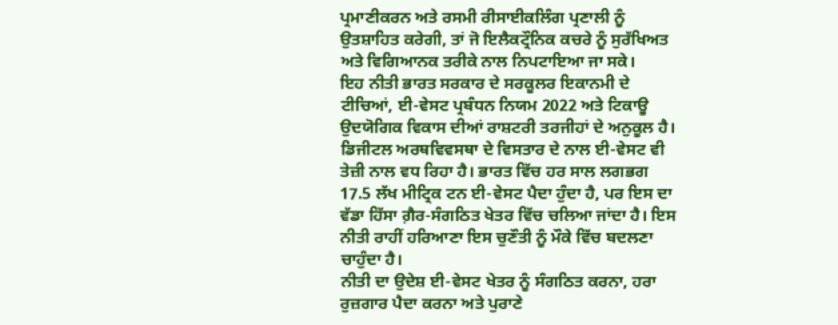ਪ੍ਰਮਾਣੀਕਰਨ ਅਤੇ ਰਸਮੀ ਰੀਸਾਈਕਲਿੰਗ ਪ੍ਰਣਾਲੀ ਨੂੰ ਉਤਸ਼ਾਹਿਤ ਕਰੇਗੀ, ਤਾਂ ਜੋ ਇਲੈਕਟ੍ਰੌਨਿਕ ਕਚਰੇ ਨੂੰ ਸੁਰੱਖਿਅਤ ਅਤੇ ਵਿਗਿਆਨਕ ਤਰੀਕੇ ਨਾਲ ਨਿਪਟਾਇਆ ਜਾ ਸਕੇ।
ਇਹ ਨੀਤੀ ਭਾਰਤ ਸਰਕਾਰ ਦੇ ਸਰਕੂਲਰ ਇਕਾਨਮੀ ਦੇ ਟੀਚਿਆਂ, ਈ-ਵੇਸਟ ਪ੍ਰਬੰਧਨ ਨਿਯਮ 2022 ਅਤੇ ਟਿਕਾਊ ਉਦਯੋਗਿਕ ਵਿਕਾਸ ਦੀਆਂ ਰਾਸ਼ਟਰੀ ਤਰਜੀਹਾਂ ਦੇ ਅਨੁਕੂਲ ਹੈ। ਡਿਜੀਟਲ ਅਰਥਵਿਵਸਥਾ ਦੇ ਵਿਸਤਾਰ ਦੇ ਨਾਲ ਈ-ਵੇਸਟ ਵੀ ਤੇਜ਼ੀ ਨਾਲ ਵਧ ਰਿਹਾ ਹੈ। ਭਾਰਤ ਵਿੱਚ ਹਰ ਸਾਲ ਲਗਭਗ 17.5 ਲੱਖ ਮੀਟ੍ਰਿਕ ਟਨ ਈ-ਵੇਸਟ ਪੈਦਾ ਹੁੰਦਾ ਹੈ, ਪਰ ਇਸ ਦਾ ਵੱਡਾ ਹਿੱਸਾ ਗ਼ੈਰ-ਸੰਗਠਿਤ ਖੇਤਰ ਵਿੱਚ ਚਲਿਆ ਜਾਂਦਾ ਹੈ। ਇਸ ਨੀਤੀ ਰਾਹੀਂ ਹਰਿਆਣਾ ਇਸ ਚੁਣੌਤੀ ਨੂੰ ਮੌਕੇ ਵਿੱਚ ਬਦਲਣਾ ਚਾਹੁੰਦਾ ਹੈ।
ਨੀਤੀ ਦਾ ਉਦੇਸ਼ ਈ-ਵੇਸਟ ਖੇਤਰ ਨੂੰ ਸੰਗਠਿਤ ਕਰਨਾ, ਹਰਾ ਰੁਜ਼ਗਾਰ ਪੈਦਾ ਕਰਨਾ ਅਤੇ ਪੁਰਾਣੇ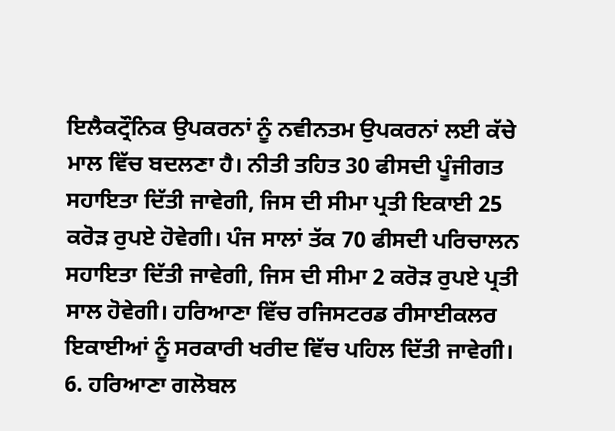ਇਲੈਕਟ੍ਰੌਨਿਕ ਉਪਕਰਨਾਂ ਨੂੰ ਨਵੀਨਤਮ ਉਪਕਰਨਾਂ ਲਈ ਕੱਚੇ ਮਾਲ ਵਿੱਚ ਬਦਲਣਾ ਹੈ। ਨੀਤੀ ਤਹਿਤ 30 ਫੀਸਦੀ ਪੂੰਜੀਗਤ ਸਹਾਇਤਾ ਦਿੱਤੀ ਜਾਵੇਗੀ, ਜਿਸ ਦੀ ਸੀਮਾ ਪ੍ਰਤੀ ਇਕਾਈ 25 ਕਰੋੜ ਰੁਪਏ ਹੋਵੇਗੀ। ਪੰਜ ਸਾਲਾਂ ਤੱਕ 70 ਫੀਸਦੀ ਪਰਿਚਾਲਨ ਸਹਾਇਤਾ ਦਿੱਤੀ ਜਾਵੇਗੀ, ਜਿਸ ਦੀ ਸੀਮਾ 2 ਕਰੋੜ ਰੁਪਏ ਪ੍ਰਤੀ ਸਾਲ ਹੋਵੇਗੀ। ਹਰਿਆਣਾ ਵਿੱਚ ਰਜਿਸਟਰਡ ਰੀਸਾਈਕਲਰ ਇਕਾਈਆਂ ਨੂੰ ਸਰਕਾਰੀ ਖਰੀਦ ਵਿੱਚ ਪਹਿਲ ਦਿੱਤੀ ਜਾਵੇਗੀ।
6. ਹਰਿਆਣਾ ਗਲੋਬਲ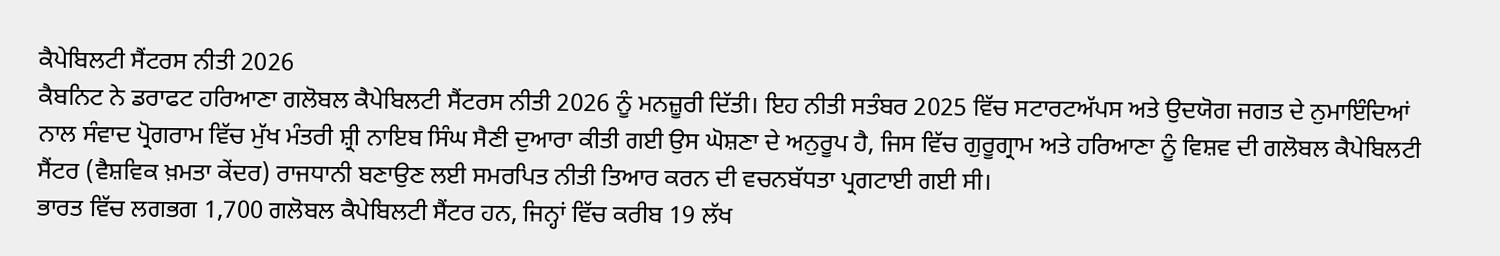ਕੈਪੇਬਿਲਟੀ ਸੈਂਟਰਸ ਨੀਤੀ 2026
ਕੈਬਨਿਟ ਨੇ ਡਰਾਫਟ ਹਰਿਆਣਾ ਗਲੋਬਲ ਕੈਪੇਬਿਲਟੀ ਸੈਂਟਰਸ ਨੀਤੀ 2026 ਨੂੰ ਮਨਜ਼ੂਰੀ ਦਿੱਤੀ। ਇਹ ਨੀਤੀ ਸਤੰਬਰ 2025 ਵਿੱਚ ਸਟਾਰਟਅੱਪਸ ਅਤੇ ਉਦਯੋਗ ਜਗਤ ਦੇ ਨੁਮਾਇੰਦਿਆਂ ਨਾਲ ਸੰਵਾਦ ਪ੍ਰੋਗਰਾਮ ਵਿੱਚ ਮੁੱਖ ਮੰਤਰੀ ਸ਼੍ਰੀ ਨਾਇਬ ਸਿੰਘ ਸੈਣੀ ਦੁਆਰਾ ਕੀਤੀ ਗਈ ਉਸ ਘੋਸ਼ਣਾ ਦੇ ਅਨੁਰੂਪ ਹੈ, ਜਿਸ ਵਿੱਚ ਗੁਰੂਗ੍ਰਾਮ ਅਤੇ ਹਰਿਆਣਾ ਨੂੰ ਵਿਸ਼ਵ ਦੀ ਗਲੋਬਲ ਕੈਪੇਬਿਲਟੀ ਸੈਂਟਰ (ਵੈਸ਼ਵਿਕ ਖ਼ਮਤਾ ਕੇਂਦਰ) ਰਾਜਧਾਨੀ ਬਣਾਉਣ ਲਈ ਸਮਰਪਿਤ ਨੀਤੀ ਤਿਆਰ ਕਰਨ ਦੀ ਵਚਨਬੱਧਤਾ ਪ੍ਰਗਟਾਈ ਗਈ ਸੀ।
ਭਾਰਤ ਵਿੱਚ ਲਗਭਗ 1,700 ਗਲੋਬਲ ਕੈਪੇਬਿਲਟੀ ਸੈਂਟਰ ਹਨ, ਜਿਨ੍ਹਾਂ ਵਿੱਚ ਕਰੀਬ 19 ਲੱਖ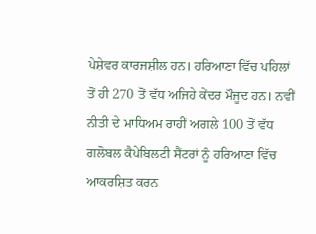ਪੇਸ਼ੇਵਰ ਕਾਰਜਸ਼ੀਲ ਹਨ। ਹਰਿਆਣਾ ਵਿੱਚ ਪਹਿਲਾਂ ਤੋਂ ਹੀ 270 ਤੋਂ ਵੱਧ ਅਜਿਹੇ ਕੇਂਦਰ ਮੌਜੂਦ ਹਨ। ਨਵੀਂ ਨੀਤੀ ਦੇ ਮਾਧਿਅਮ ਰਾਹੀਂ ਅਗਲੇ 100 ਤੋਂ ਵੱਧ ਗਲੋਬਲ ਕੈਪੇਬਿਲਟੀ ਸੈਂਟਰਾਂ ਨੂੰ ਹਰਿਆਣਾ ਵਿੱਚ ਆਕਰਸ਼ਿਤ ਕਰਨ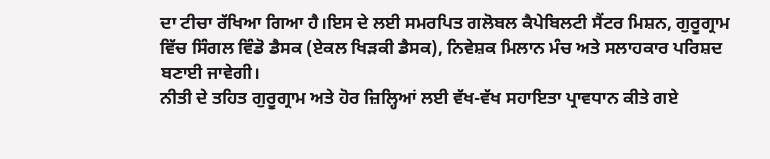ਦਾ ਟੀਚਾ ਰੱਖਿਆ ਗਿਆ ਹੈ।ਇਸ ਦੇ ਲਈ ਸਮਰਪਿਤ ਗਲੋਬਲ ਕੈਪੇਬਿਲਟੀ ਸੈਂਟਰ ਮਿਸ਼ਨ, ਗੁਰੂਗ੍ਰਾਮ ਵਿੱਚ ਸਿੰਗਲ ਵਿੰਡੋ ਡੈਸਕ (ਏਕਲ ਖਿੜਕੀ ਡੈਸਕ), ਨਿਵੇਸ਼ਕ ਮਿਲਾਨ ਮੰਚ ਅਤੇ ਸਲਾਹਕਾਰ ਪਰਿਸ਼ਦ ਬਣਾਈ ਜਾਵੇਗੀ।
ਨੀਤੀ ਦੇ ਤਹਿਤ ਗੁਰੂਗ੍ਰਾਮ ਅਤੇ ਹੋਰ ਜ਼ਿਲ੍ਹਿਆਂ ਲਈ ਵੱਖ-ਵੱਖ ਸਹਾਇਤਾ ਪ੍ਰਾਵਧਾਨ ਕੀਤੇ ਗਏ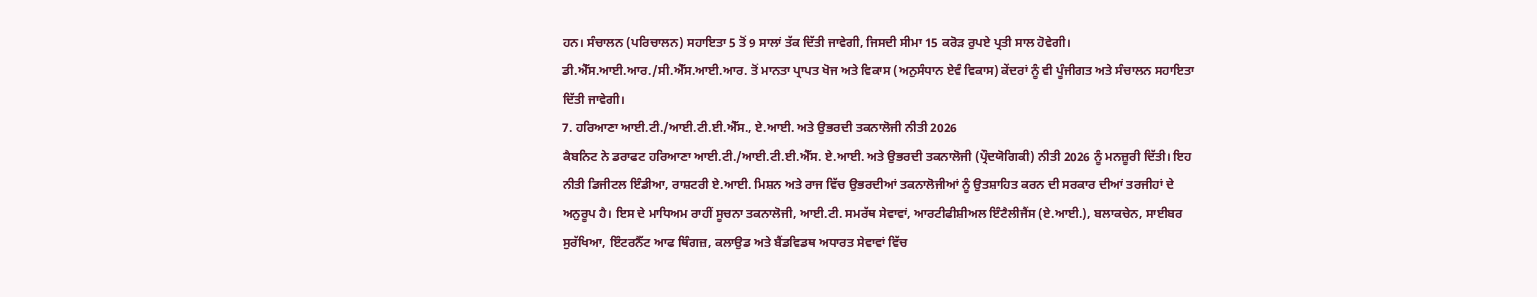ਹਨ। ਸੰਚਾਲਨ (ਪਰਿਚਾਲਨ) ਸਹਾਇਤਾ 5 ਤੋਂ 9 ਸਾਲਾਂ ਤੱਕ ਦਿੱਤੀ ਜਾਵੇਗੀ, ਜਿਸਦੀ ਸੀਮਾ 15 ਕਰੋੜ ਰੁਪਏ ਪ੍ਰਤੀ ਸਾਲ ਹੋਵੇਗੀ। ਡੀ.ਐੱਸ.ਆਈ.ਆਰ./ਸੀ.ਐੱਸ.ਆਈ.ਆਰ. ਤੋਂ ਮਾਨਤਾ ਪ੍ਰਾਪਤ ਖੋਜ ਅਤੇ ਵਿਕਾਸ (ਅਨੁਸੰਧਾਨ ਏਵੰ ਵਿਕਾਸ) ਕੇਂਦਰਾਂ ਨੂੰ ਵੀ ਪੂੰਜੀਗਤ ਅਤੇ ਸੰਚਾਲਨ ਸਹਾਇਤਾ ਦਿੱਤੀ ਜਾਵੇਗੀ।
7. ਹਰਿਆਣਾ ਆਈ.ਟੀ./ਆਈ.ਟੀ.ਈ.ਐੱਸ., ਏ.ਆਈ. ਅਤੇ ਉਭਰਦੀ ਤਕਨਾਲੋਜੀ ਨੀਤੀ 2026
ਕੈਬਨਿਟ ਨੇ ਡਰਾਫਟ ਹਰਿਆਣਾ ਆਈ.ਟੀ./ਆਈ.ਟੀ.ਈ.ਐੱਸ. ਏ.ਆਈ. ਅਤੇ ਉਭਰਦੀ ਤਕਨਾਲੋਜੀ (ਪ੍ਰੌਦਯੋਗਿਕੀ) ਨੀਤੀ 2026 ਨੂੰ ਮਨਜ਼ੂਰੀ ਦਿੱਤੀ। ਇਹ ਨੀਤੀ ਡਿਜੀਟਲ ਇੰਡੀਆ, ਰਾਸ਼ਟਰੀ ਏ.ਆਈ. ਮਿਸ਼ਨ ਅਤੇ ਰਾਜ ਵਿੱਚ ਉਭਰਦੀਆਂ ਤਕਨਾਲੋਜੀਆਂ ਨੂੰ ਉਤਸ਼ਾਹਿਤ ਕਰਨ ਦੀ ਸਰਕਾਰ ਦੀਆਂ ਤਰਜੀਹਾਂ ਦੇ ਅਨੁਰੂਪ ਹੈ। ਇਸ ਦੇ ਮਾਧਿਅਮ ਰਾਹੀਂ ਸੂਚਨਾ ਤਕਨਾਲੋਜੀ, ਆਈ.ਟੀ. ਸਮਰੱਥ ਸੇਵਾਵਾਂ, ਆਰਟੀਫੀਸ਼ੀਅਲ ਇੰਟੈਲੀਜੈਂਸ (ਏ.ਆਈ.), ਬਲਾਕਚੇਨ, ਸਾਈਬਰ ਸੁਰੱਖਿਆ, ਇੰਟਰਨੈੱਟ ਆਫ ਥਿੰਗਜ਼, ਕਲਾਉਡ ਅਤੇ ਬੈਂਡਵਿਡਥ ਅਧਾਰਤ ਸੇਵਾਵਾਂ ਵਿੱਚ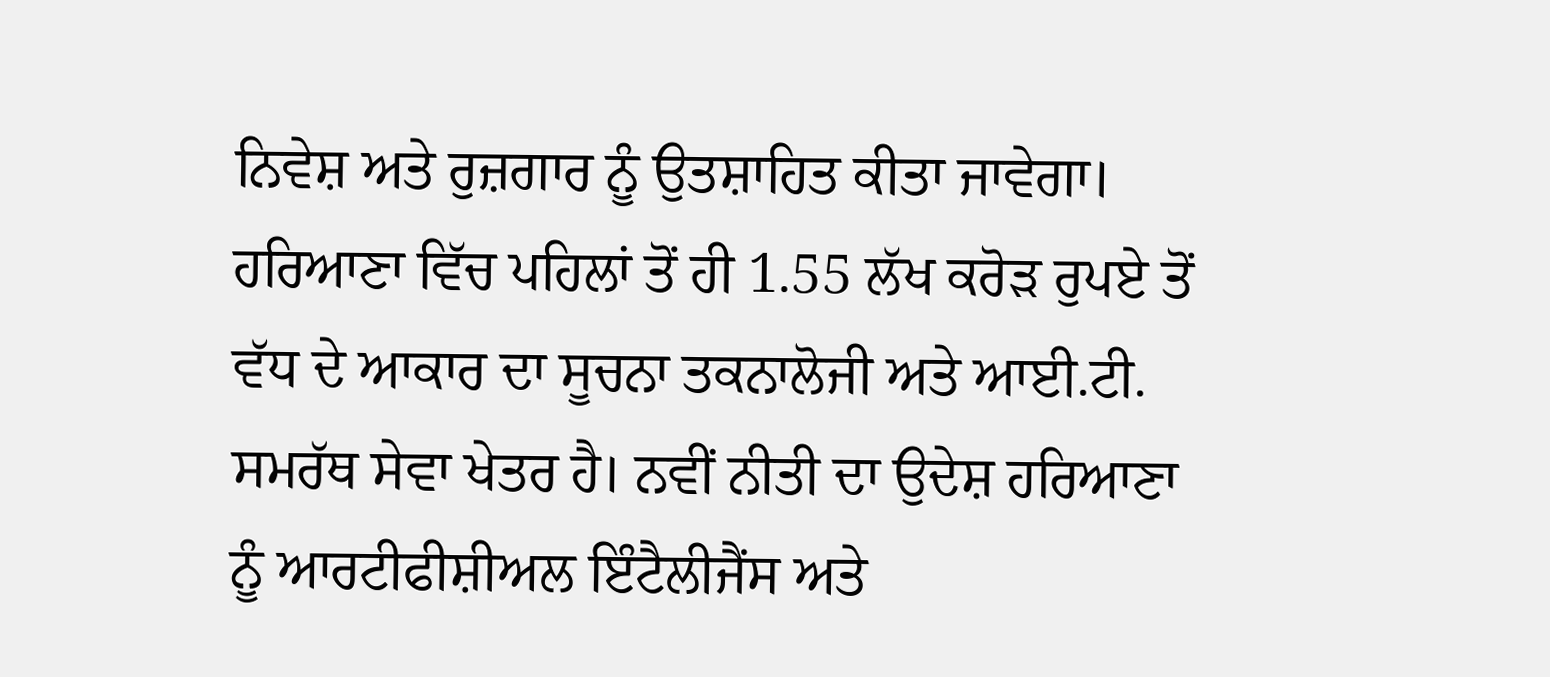ਨਿਵੇਸ਼ ਅਤੇ ਰੁਜ਼ਗਾਰ ਨੂੰ ਉਤਸ਼ਾਹਿਤ ਕੀਤਾ ਜਾਵੇਗਾ।
ਹਰਿਆਣਾ ਵਿੱਚ ਪਹਿਲਾਂ ਤੋਂ ਹੀ 1.55 ਲੱਖ ਕਰੋੜ ਰੁਪਏ ਤੋਂ ਵੱਧ ਦੇ ਆਕਾਰ ਦਾ ਸੂਚਨਾ ਤਕਨਾਲੋਜੀ ਅਤੇ ਆਈ.ਟੀ. ਸਮਰੱਥ ਸੇਵਾ ਖੇਤਰ ਹੈ। ਨਵੀਂ ਨੀਤੀ ਦਾ ਉਦੇਸ਼ ਹਰਿਆਣਾ ਨੂੰ ਆਰਟੀਫੀਸ਼ੀਅਲ ਇੰਟੈਲੀਜੈਂਸ ਅਤੇ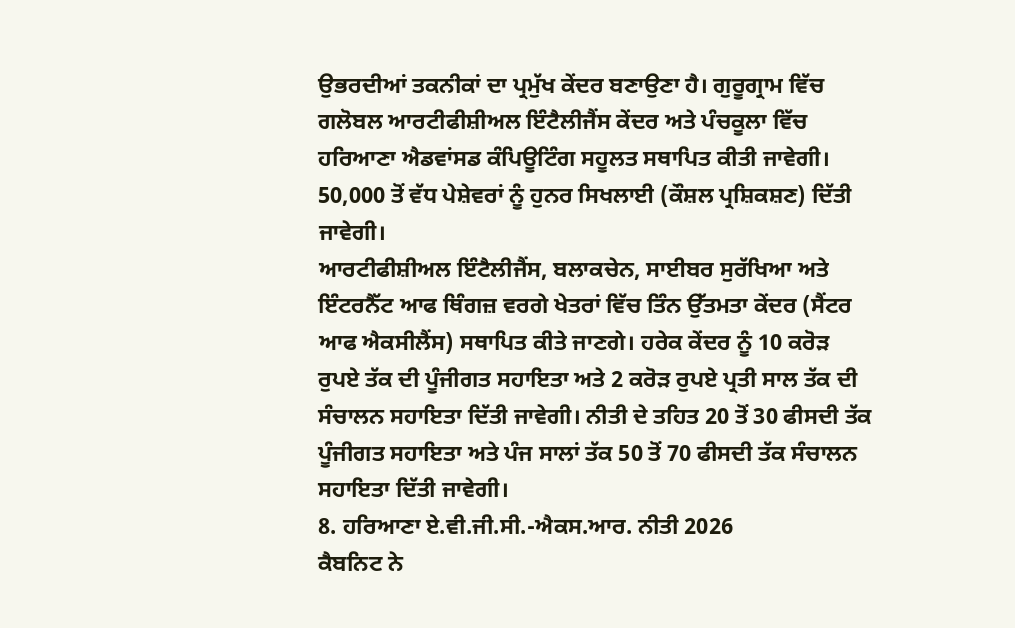ਉਭਰਦੀਆਂ ਤਕਨੀਕਾਂ ਦਾ ਪ੍ਰਮੁੱਖ ਕੇਂਦਰ ਬਣਾਉਣਾ ਹੈ। ਗੁਰੂਗ੍ਰਾਮ ਵਿੱਚ ਗਲੋਬਲ ਆਰਟੀਫੀਸ਼ੀਅਲ ਇੰਟੈਲੀਜੈਂਸ ਕੇਂਦਰ ਅਤੇ ਪੰਚਕੂਲਾ ਵਿੱਚ ਹਰਿਆਣਾ ਐਡਵਾਂਸਡ ਕੰਪਿਊਟਿੰਗ ਸਹੂਲਤ ਸਥਾਪਿਤ ਕੀਤੀ ਜਾਵੇਗੀ। 50,000 ਤੋਂ ਵੱਧ ਪੇਸ਼ੇਵਰਾਂ ਨੂੰ ਹੁਨਰ ਸਿਖਲਾਈ (ਕੌਸ਼ਲ ਪ੍ਰਸ਼ਿਕਸ਼ਣ) ਦਿੱਤੀ ਜਾਵੇਗੀ।
ਆਰਟੀਫੀਸ਼ੀਅਲ ਇੰਟੈਲੀਜੈਂਸ, ਬਲਾਕਚੇਨ, ਸਾਈਬਰ ਸੁਰੱਖਿਆ ਅਤੇ ਇੰਟਰਨੈੱਟ ਆਫ ਥਿੰਗਜ਼ ਵਰਗੇ ਖੇਤਰਾਂ ਵਿੱਚ ਤਿੰਨ ਉੱਤਮਤਾ ਕੇਂਦਰ (ਸੈਂਟਰ ਆਫ ਐਕਸੀਲੈਂਸ) ਸਥਾਪਿਤ ਕੀਤੇ ਜਾਣਗੇ। ਹਰੇਕ ਕੇਂਦਰ ਨੂੰ 10 ਕਰੋੜ ਰੁਪਏ ਤੱਕ ਦੀ ਪੂੰਜੀਗਤ ਸਹਾਇਤਾ ਅਤੇ 2 ਕਰੋੜ ਰੁਪਏ ਪ੍ਰਤੀ ਸਾਲ ਤੱਕ ਦੀ ਸੰਚਾਲਨ ਸਹਾਇਤਾ ਦਿੱਤੀ ਜਾਵੇਗੀ। ਨੀਤੀ ਦੇ ਤਹਿਤ 20 ਤੋਂ 30 ਫੀਸਦੀ ਤੱਕ ਪੂੰਜੀਗਤ ਸਹਾਇਤਾ ਅਤੇ ਪੰਜ ਸਾਲਾਂ ਤੱਕ 50 ਤੋਂ 70 ਫੀਸਦੀ ਤੱਕ ਸੰਚਾਲਨ ਸਹਾਇਤਾ ਦਿੱਤੀ ਜਾਵੇਗੀ।
8. ਹਰਿਆਣਾ ਏ.ਵੀ.ਜੀ.ਸੀ.-ਐਕਸ.ਆਰ. ਨੀਤੀ 2026
ਕੈਬਨਿਟ ਨੇ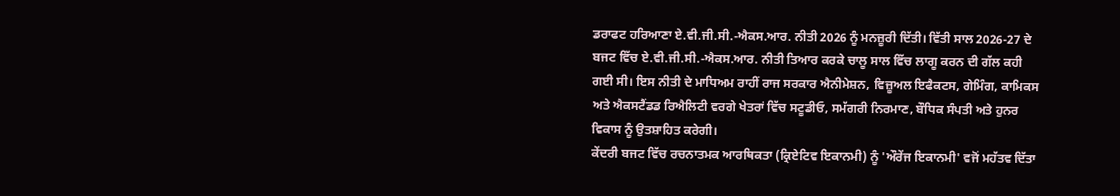ਡਰਾਫਟ ਹਰਿਆਣਾ ਏ.ਵੀ.ਜੀ.ਸੀ.-ਐਕਸ.ਆਰ. ਨੀਤੀ 2026 ਨੂੰ ਮਨਜ਼ੂਰੀ ਦਿੱਤੀ। ਵਿੱਤੀ ਸਾਲ 2026-27 ਦੇ ਬਜਟ ਵਿੱਚ ਏ.ਵੀ.ਜੀ.ਸੀ.-ਐਕਸ.ਆਰ. ਨੀਤੀ ਤਿਆਰ ਕਰਕੇ ਚਾਲੂ ਸਾਲ ਵਿੱਚ ਲਾਗੂ ਕਰਨ ਦੀ ਗੱਲ ਕਹੀ ਗਈ ਸੀ। ਇਸ ਨੀਤੀ ਦੇ ਮਾਧਿਅਮ ਰਾਹੀਂ ਰਾਜ ਸਰਕਾਰ ਐਨੀਮੇਸ਼ਨ, ਵਿਜ਼ੂਅਲ ਇਫੈਕਟਸ, ਗੇਮਿੰਗ, ਕਾਮਿਕਸ ਅਤੇ ਐਕਸਟੈਂਡਡ ਰਿਐਲਿਟੀ ਵਰਗੇ ਖੇਤਰਾਂ ਵਿੱਚ ਸਟੂਡੀਓ, ਸਮੱਗਰੀ ਨਿਰਮਾਣ, ਬੌਧਿਕ ਸੰਪਤੀ ਅਤੇ ਹੁਨਰ ਵਿਕਾਸ ਨੂੰ ਉਤਸ਼ਾਹਿਤ ਕਰੇਗੀ।
ਕੇਂਦਰੀ ਬਜਟ ਵਿੱਚ ਰਚਨਾਤਮਕ ਆਰਥਿਕਤਾ (ਕ੍ਰਿਏਟਿਵ ਇਕਾਨਮੀ) ਨੂੰ 'ਔਰੇਂਜ ਇਕਾਨਮੀ' ਵਜੋਂ ਮਹੱਤਵ ਦਿੱਤਾ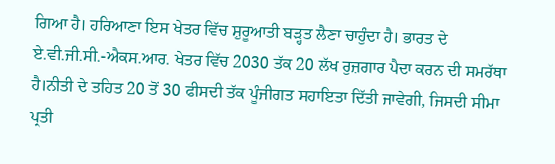ਗਿਆ ਹੈ। ਹਰਿਆਣਾ ਇਸ ਖੇਤਰ ਵਿੱਚ ਸ਼ੁਰੂਆਤੀ ਬੜ੍ਹਤ ਲੈਣਾ ਚਾਹੁੰਦਾ ਹੈ। ਭਾਰਤ ਦੇ ਏ.ਵੀ.ਜੀ.ਸੀ.-ਐਕਸ.ਆਰ. ਖੇਤਰ ਵਿੱਚ 2030 ਤੱਕ 20 ਲੱਖ ਰੁਜ਼ਗਾਰ ਪੈਦਾ ਕਰਨ ਦੀ ਸਮਰੱਥਾ ਹੈ।ਨੀਤੀ ਦੇ ਤਹਿਤ 20 ਤੋਂ 30 ਫੀਸਦੀ ਤੱਕ ਪੂੰਜੀਗਤ ਸਹਾਇਤਾ ਦਿੱਤੀ ਜਾਵੇਗੀ, ਜਿਸਦੀ ਸੀਮਾ ਪ੍ਰਤੀ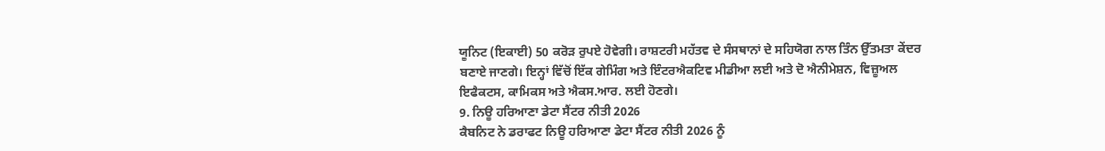ਯੂਨਿਟ (ਇਕਾਈ) 50 ਕਰੋੜ ਰੁਪਏ ਹੋਵੇਗੀ। ਰਾਸ਼ਟਰੀ ਮਹੱਤਵ ਦੇ ਸੰਸਥਾਨਾਂ ਦੇ ਸਹਿਯੋਗ ਨਾਲ ਤਿੰਨ ਉੱਤਮਤਾ ਕੇਂਦਰ ਬਣਾਏ ਜਾਣਗੇ। ਇਨ੍ਹਾਂ ਵਿੱਚੋਂ ਇੱਕ ਗੇਮਿੰਗ ਅਤੇ ਇੰਟਰਐਕਟਿਵ ਮੀਡੀਆ ਲਈ ਅਤੇ ਦੋ ਐਨੀਮੇਸ਼ਨ, ਵਿਜ਼ੂਅਲ ਇਫੈਕਟਸ, ਕਾਮਿਕਸ ਅਤੇ ਐਕਸ.ਆਰ. ਲਈ ਹੋਣਗੇ।
9. ਨਿਊ ਹਰਿਆਣਾ ਡੇਟਾ ਸੈਂਟਰ ਨੀਤੀ 2026
ਕੈਬਨਿਟ ਨੇ ਡਰਾਫਟ ਨਿਊ ਹਰਿਆਣਾ ਡੇਟਾ ਸੈਂਟਰ ਨੀਤੀ 2026 ਨੂੰ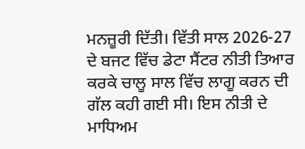ਮਨਜ਼ੂਰੀ ਦਿੱਤੀ। ਵਿੱਤੀ ਸਾਲ 2026-27 ਦੇ ਬਜਟ ਵਿੱਚ ਡੇਟਾ ਸੈਂਟਰ ਨੀਤੀ ਤਿਆਰ ਕਰਕੇ ਚਾਲੂ ਸਾਲ ਵਿੱਚ ਲਾਗੂ ਕਰਨ ਦੀ ਗੱਲ ਕਹੀ ਗਈ ਸੀ। ਇਸ ਨੀਤੀ ਦੇ ਮਾਧਿਅਮ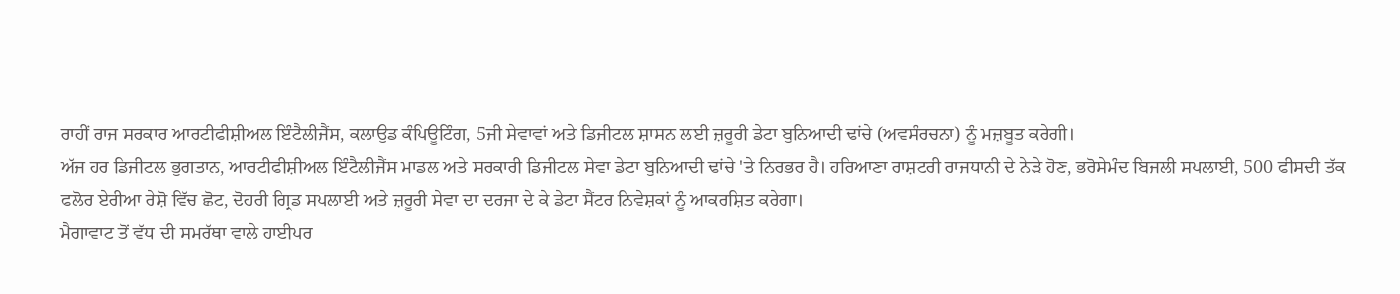ਰਾਹੀਂ ਰਾਜ ਸਰਕਾਰ ਆਰਟੀਫੀਸ਼ੀਅਲ ਇੰਟੈਲੀਜੈਂਸ, ਕਲਾਉਡ ਕੰਪਿਊਟਿੰਗ, 5ਜੀ ਸੇਵਾਵਾਂ ਅਤੇ ਡਿਜੀਟਲ ਸ਼ਾਸਨ ਲਈ ਜ਼ਰੂਰੀ ਡੇਟਾ ਬੁਨਿਆਦੀ ਢਾਂਚੇ (ਅਵਸੰਰਚਨਾ) ਨੂੰ ਮਜ਼ਬੂਤ ਕਰੇਗੀ।
ਅੱਜ ਹਰ ਡਿਜੀਟਲ ਭੁਗਤਾਨ, ਆਰਟੀਫੀਸ਼ੀਅਲ ਇੰਟੈਲੀਜੈਂਸ ਮਾਡਲ ਅਤੇ ਸਰਕਾਰੀ ਡਿਜੀਟਲ ਸੇਵਾ ਡੇਟਾ ਬੁਨਿਆਦੀ ਢਾਂਚੇ 'ਤੇ ਨਿਰਭਰ ਹੈ। ਹਰਿਆਣਾ ਰਾਸ਼ਟਰੀ ਰਾਜਧਾਨੀ ਦੇ ਨੇੜੇ ਹੋਣ, ਭਰੋਸੇਮੰਦ ਬਿਜਲੀ ਸਪਲਾਈ, 500 ਫੀਸਦੀ ਤੱਕ ਫਲੋਰ ਏਰੀਆ ਰੇਸ਼ੋ ਵਿੱਚ ਛੋਟ, ਦੋਹਰੀ ਗ੍ਰਿਡ ਸਪਲਾਈ ਅਤੇ ਜ਼ਰੂਰੀ ਸੇਵਾ ਦਾ ਦਰਜਾ ਦੇ ਕੇ ਡੇਟਾ ਸੈਂਟਰ ਨਿਵੇਸ਼ਕਾਂ ਨੂੰ ਆਕਰਸ਼ਿਤ ਕਰੇਗਾ।
ਮੈਗਾਵਾਟ ਤੋਂ ਵੱਧ ਦੀ ਸਮਰੱਥਾ ਵਾਲੇ ਹਾਈਪਰ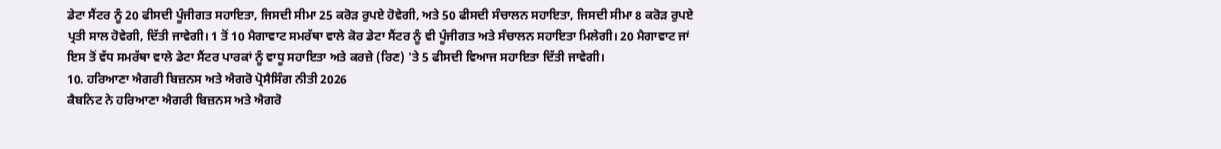ਡੇਟਾ ਸੈਂਟਰ ਨੂੰ 20 ਫੀਸਦੀ ਪੂੰਜੀਗਤ ਸਹਾਇਤਾ, ਜਿਸਦੀ ਸੀਮਾ 25 ਕਰੋੜ ਰੁਪਏ ਹੋਵੇਗੀ, ਅਤੇ 50 ਫੀਸਦੀ ਸੰਚਾਲਨ ਸਹਾਇਤਾ, ਜਿਸਦੀ ਸੀਮਾ 8 ਕਰੋੜ ਰੁਪਏ ਪ੍ਰਤੀ ਸਾਲ ਹੋਵੇਗੀ, ਦਿੱਤੀ ਜਾਵੇਗੀ। 1 ਤੋਂ 10 ਮੈਗਾਵਾਟ ਸਮਰੱਥਾ ਵਾਲੇ ਕੋਰ ਡੇਟਾ ਸੈਂਟਰ ਨੂੰ ਵੀ ਪੂੰਜੀਗਤ ਅਤੇ ਸੰਚਾਲਨ ਸਹਾਇਤਾ ਮਿਲੇਗੀ। 20 ਮੈਗਾਵਾਟ ਜਾਂ ਇਸ ਤੋਂ ਵੱਧ ਸਮਰੱਥਾ ਵਾਲੇ ਡੇਟਾ ਸੈਂਟਰ ਪਾਰਕਾਂ ਨੂੰ ਵਾਧੂ ਸਹਾਇਤਾ ਅਤੇ ਕਰਜ਼ੇ (ਰਿਣ) 'ਤੇ 5 ਫੀਸਦੀ ਵਿਆਜ ਸਹਾਇਤਾ ਦਿੱਤੀ ਜਾਵੇਗੀ।
10. ਹਰਿਆਣਾ ਐਗਰੀ ਬਿਜ਼ਨਸ ਅਤੇ ਐਗਰੋ ਪ੍ਰੋਸੈਸਿੰਗ ਨੀਤੀ 2026
ਕੈਬਨਿਟ ਨੇ ਹਰਿਆਣਾ ਐਗਰੀ ਬਿਜ਼ਨਸ ਅਤੇ ਐਗਰੋ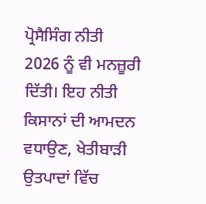ਪ੍ਰੋਸੈਸਿੰਗ ਨੀਤੀ 2026 ਨੂੰ ਵੀ ਮਨਜ਼ੂਰੀ ਦਿੱਤੀ। ਇਹ ਨੀਤੀ ਕਿਸਾਨਾਂ ਦੀ ਆਮਦਨ ਵਧਾਉਣ, ਖੇਤੀਬਾੜੀ ਉਤਪਾਦਾਂ ਵਿੱਚ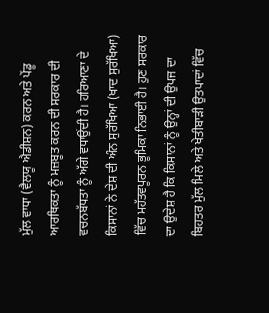ਮੁੱਲ ਵਾਧਾ (ਵੈਲਯੂ ਐਡੀਸ਼ਨ) ਕਰਨ ਅਤੇ ਪੇਂਡੂ ਆਰਥਿਕਤਾ ਨੂੰ ਮਜ਼ਬੂਤ ਕਰਨ ਦੀ ਸਰਕਾਰ ਦੀ ਵਚਨਬੱਧਤਾ ਨੂੰ ਅੱਗੇ ਵਧਾਉਂਦੀ ਹੈ। ਹਰਿਆਣਾ ਦੇ ਕਿਸਾਨਾਂ ਨੇ ਦੇਸ਼ ਦੀ ਅੰਨ ਸੁਰੱਖਿਆ (ਖਾਦ ਸੁਰੱਖਿਆ) ਵਿੱਚ ਮਹੱਤਵਪੂਰਨ ਭੂਮਿਕਾ ਨਿਭਾਈ ਹੈ। ਹੁਣ ਸਰਕਾਰ ਦਾ ਉਦੇਸ਼ ਹੈ ਕਿ ਕਿਸਾਨਾਂ ਨੂੰ ਉਨ੍ਹਾਂ ਦੀ ਉਪਜ ਦਾ ਬਿਹਤਰ ਮੁੱਲ ਮਿਲੇ ਅਤੇ ਖੇਤੀਬਾੜੀ ਉਤਪਾਦਾਂ ਵਿੱਚ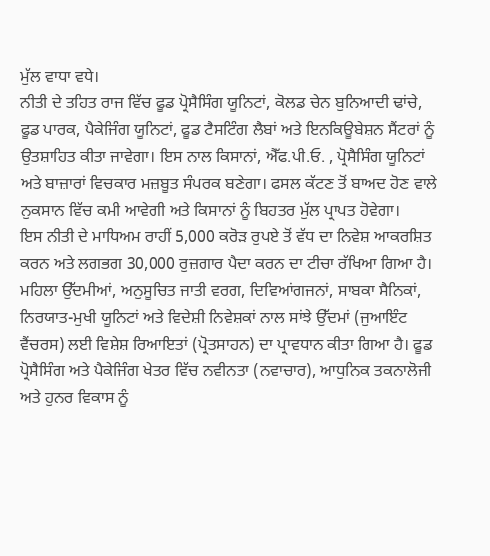ਮੁੱਲ ਵਾਧਾ ਵਧੇ।
ਨੀਤੀ ਦੇ ਤਹਿਤ ਰਾਜ ਵਿੱਚ ਫੂਡ ਪ੍ਰੋਸੈਸਿੰਗ ਯੂਨਿਟਾਂ, ਕੋਲਡ ਚੇਨ ਬੁਨਿਆਦੀ ਢਾਂਚੇ, ਫੂਡ ਪਾਰਕ, ਪੈਕੇਜਿੰਗ ਯੂਨਿਟਾਂ, ਫੂਡ ਟੈਸਟਿੰਗ ਲੈਬਾਂ ਅਤੇ ਇਨਕਿਊਬੇਸ਼ਨ ਸੈਂਟਰਾਂ ਨੂੰ ਉਤਸ਼ਾਹਿਤ ਕੀਤਾ ਜਾਵੇਗਾ। ਇਸ ਨਾਲ ਕਿਸਾਨਾਂ, ਐੱਫ.ਪੀ.ਓ. , ਪ੍ਰੋਸੈਸਿੰਗ ਯੂਨਿਟਾਂ ਅਤੇ ਬਾਜ਼ਾਰਾਂ ਵਿਚਕਾਰ ਮਜ਼ਬੂਤ ਸੰਪਰਕ ਬਣੇਗਾ। ਫਸਲ ਕੱਟਣ ਤੋਂ ਬਾਅਦ ਹੋਣ ਵਾਲੇ ਨੁਕਸਾਨ ਵਿੱਚ ਕਮੀ ਆਵੇਗੀ ਅਤੇ ਕਿਸਾਨਾਂ ਨੂੰ ਬਿਹਤਰ ਮੁੱਲ ਪ੍ਰਾਪਤ ਹੋਵੇਗਾ।
ਇਸ ਨੀਤੀ ਦੇ ਮਾਧਿਅਮ ਰਾਹੀਂ 5,000 ਕਰੋੜ ਰੁਪਏ ਤੋਂ ਵੱਧ ਦਾ ਨਿਵੇਸ਼ ਆਕਰਸ਼ਿਤ ਕਰਨ ਅਤੇ ਲਗਭਗ 30,000 ਰੁਜ਼ਗਾਰ ਪੈਦਾ ਕਰਨ ਦਾ ਟੀਚਾ ਰੱਖਿਆ ਗਿਆ ਹੈ। ਮਹਿਲਾ ਉੱਦਮੀਆਂ, ਅਨੁਸੂਚਿਤ ਜਾਤੀ ਵਰਗ, ਦਿਵਿਆਂਗਜਨਾਂ, ਸਾਬਕਾ ਸੈਨਿਕਾਂ, ਨਿਰਯਾਤ-ਮੁਖੀ ਯੂਨਿਟਾਂ ਅਤੇ ਵਿਦੇਸ਼ੀ ਨਿਵੇਸ਼ਕਾਂ ਨਾਲ ਸਾਂਝੇ ਉੱਦਮਾਂ (ਜੁਆਇੰਟ ਵੈਂਚਰਸ) ਲਈ ਵਿਸ਼ੇਸ਼ ਰਿਆਇਤਾਂ (ਪ੍ਰੋਤਸਾਹਨ) ਦਾ ਪ੍ਰਾਵਧਾਨ ਕੀਤਾ ਗਿਆ ਹੈ। ਫੂਡ ਪ੍ਰੋਸੈਸਿੰਗ ਅਤੇ ਪੈਕੇਜਿੰਗ ਖੇਤਰ ਵਿੱਚ ਨਵੀਨਤਾ (ਨਵਾਚਾਰ), ਆਧੁਨਿਕ ਤਕਨਾਲੋਜੀ ਅਤੇ ਹੁਨਰ ਵਿਕਾਸ ਨੂੰ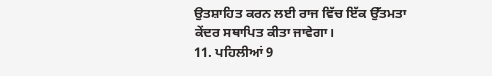ਉਤਸ਼ਾਹਿਤ ਕਰਨ ਲਈ ਰਾਜ ਵਿੱਚ ਇੱਕ ਉੱਤਮਤਾ ਕੇਂਦਰ ਸਥਾਪਿਤ ਕੀਤਾ ਜਾਵੇਗਾ।
11. ਪਹਿਲੀਆਂ 9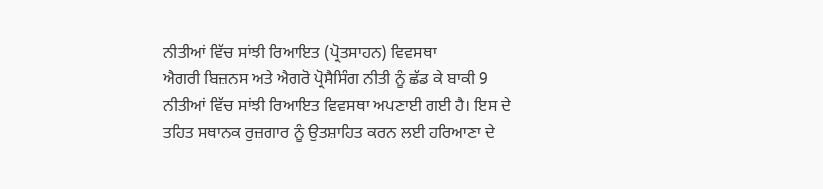ਨੀਤੀਆਂ ਵਿੱਚ ਸਾਂਝੀ ਰਿਆਇਤ (ਪ੍ਰੋਤਸਾਹਨ) ਵਿਵਸਥਾ
ਐਗਰੀ ਬਿਜ਼ਨਸ ਅਤੇ ਐਗਰੋ ਪ੍ਰੋਸੈਸਿੰਗ ਨੀਤੀ ਨੂੰ ਛੱਡ ਕੇ ਬਾਕੀ 9 ਨੀਤੀਆਂ ਵਿੱਚ ਸਾਂਝੀ ਰਿਆਇਤ ਵਿਵਸਥਾ ਅਪਣਾਈ ਗਈ ਹੈ। ਇਸ ਦੇ ਤਹਿਤ ਸਥਾਨਕ ਰੁਜ਼ਗਾਰ ਨੂੰ ਉਤਸ਼ਾਹਿਤ ਕਰਨ ਲਈ ਹਰਿਆਣਾ ਦੇ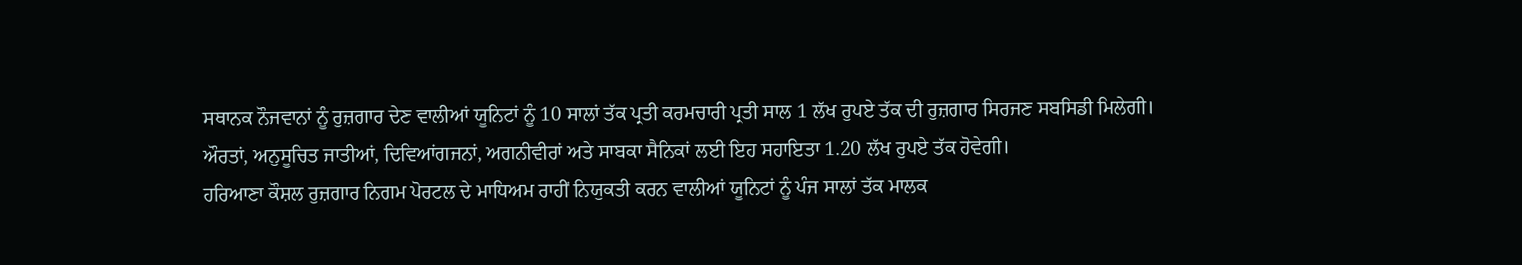ਸਥਾਨਕ ਨੌਜਵਾਨਾਂ ਨੂੰ ਰੁਜ਼ਗਾਰ ਦੇਣ ਵਾਲੀਆਂ ਯੂਨਿਟਾਂ ਨੂੰ 10 ਸਾਲਾਂ ਤੱਕ ਪ੍ਰਤੀ ਕਰਮਚਾਰੀ ਪ੍ਰਤੀ ਸਾਲ 1 ਲੱਖ ਰੁਪਏ ਤੱਕ ਦੀ ਰੁਜ਼ਗਾਰ ਸਿਰਜਣ ਸਬਸਿਡੀ ਮਿਲੇਗੀ। ਔਰਤਾਂ, ਅਨੁਸੂਚਿਤ ਜਾਤੀਆਂ, ਦਿਵਿਆਂਗਜਨਾਂ, ਅਗਨੀਵੀਰਾਂ ਅਤੇ ਸਾਬਕਾ ਸੈਨਿਕਾਂ ਲਈ ਇਹ ਸਹਾਇਤਾ 1.20 ਲੱਖ ਰੁਪਏ ਤੱਕ ਹੋਵੇਗੀ।
ਹਰਿਆਣਾ ਕੌਸ਼ਲ ਰੁਜ਼ਗਾਰ ਨਿਗਮ ਪੋਰਟਲ ਦੇ ਮਾਧਿਅਮ ਰਾਹੀਂ ਨਿਯੁਕਤੀ ਕਰਨ ਵਾਲੀਆਂ ਯੂਨਿਟਾਂ ਨੂੰ ਪੰਜ ਸਾਲਾਂ ਤੱਕ ਮਾਲਕ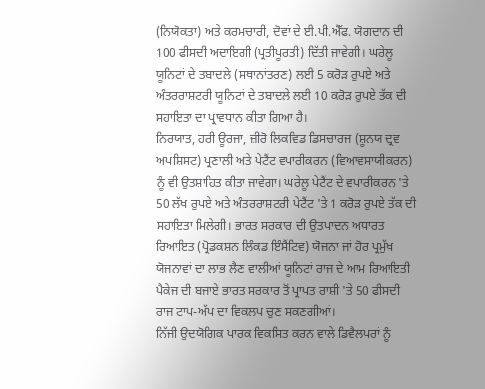(ਨਿਯੋਕਤਾ) ਅਤੇ ਕਰਮਚਾਰੀ, ਦੋਵਾਂ ਦੇ ਈ.ਪੀ.ਐੱਫ. ਯੋਗਦਾਨ ਦੀ 100 ਫੀਸਦੀ ਅਦਾਇਗੀ (ਪ੍ਰਤੀਪੂਰਤੀ) ਦਿੱਤੀ ਜਾਵੇਗੀ। ਘਰੇਲੂ ਯੂਨਿਟਾਂ ਦੇ ਤਬਾਦਲੇ (ਸਥਾਨਾਂਤਰਣ) ਲਈ 5 ਕਰੋੜ ਰੁਪਏ ਅਤੇ ਅੰਤਰਰਾਸ਼ਟਰੀ ਯੂਨਿਟਾਂ ਦੇ ਤਬਾਦਲੇ ਲਈ 10 ਕਰੋੜ ਰੁਪਏ ਤੱਕ ਦੀ ਸਹਾਇਤਾ ਦਾ ਪ੍ਰਾਵਧਾਨ ਕੀਤਾ ਗਿਆ ਹੈ।
ਨਿਰਯਾਤ, ਹਰੀ ਊਰਜਾ, ਜ਼ੀਰੋ ਲਿਕਵਿਡ ਡਿਸਚਾਰਜ (ਸ਼ੂਨਯ ਦ੍ਰਵ ਅਪਸ਼ਿਸਟ) ਪ੍ਰਣਾਲੀ ਅਤੇ ਪੇਟੈਂਟ ਵਪਾਰੀਕਰਨ (ਵਿਆਵਸਾਯੀਕਰਨ) ਨੂੰ ਵੀ ਉਤਸ਼ਾਹਿਤ ਕੀਤਾ ਜਾਵੇਗਾ। ਘਰੇਲੂ ਪੇਟੈਂਟ ਦੇ ਵਪਾਰੀਕਰਨ 'ਤੇ 50 ਲੱਖ ਰੁਪਏ ਅਤੇ ਅੰਤਰਰਾਸ਼ਟਰੀ ਪੇਟੈਂਟ 'ਤੇ 1 ਕਰੋੜ ਰੁਪਏ ਤੱਕ ਦੀ ਸਹਾਇਤਾ ਮਿਲੇਗੀ। ਭਾਰਤ ਸਰਕਾਰ ਦੀ ਉਤਪਾਦਨ ਅਧਾਰਤ ਰਿਆਇਤ (ਪ੍ਰੋਡਕਸ਼ਨ ਲਿੰਕਡ ਇੰਸੈਂਟਿਵ) ਯੋਜਨਾ ਜਾਂ ਹੋਰ ਪ੍ਰਮੁੱਖ ਯੋਜਨਾਵਾਂ ਦਾ ਲਾਭ ਲੈਣ ਵਾਲੀਆਂ ਯੂਨਿਟਾਂ ਰਾਜ ਦੇ ਆਮ ਰਿਆਇਤੀ ਪੈਕੇਜ ਦੀ ਬਜਾਏ ਭਾਰਤ ਸਰਕਾਰ ਤੋਂ ਪ੍ਰਾਪਤ ਰਾਸ਼ੀ 'ਤੇ 50 ਫੀਸਦੀ ਰਾਜ ਟਾਪ-ਅੱਪ ਦਾ ਵਿਕਲਪ ਚੁਣ ਸਕਣਗੀਆਂ।
ਨਿੱਜੀ ਉਦਯੋਗਿਕ ਪਾਰਕ ਵਿਕਸਿਤ ਕਰਨ ਵਾਲੇ ਡਿਵੈਲਪਰਾਂ ਨੂੰ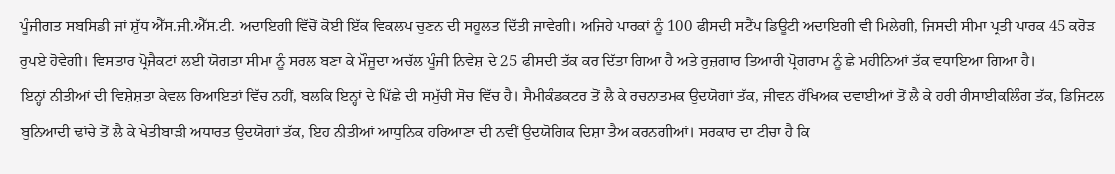ਪੂੰਜੀਗਤ ਸਬਸਿਡੀ ਜਾਂ ਸ਼ੁੱਧ ਐੱਸ.ਜੀ.ਐੱਸ.ਟੀ. ਅਦਾਇਗੀ ਵਿੱਚੋਂ ਕੋਈ ਇੱਕ ਵਿਕਲਪ ਚੁਣਨ ਦੀ ਸਹੂਲਤ ਦਿੱਤੀ ਜਾਵੇਗੀ। ਅਜਿਹੇ ਪਾਰਕਾਂ ਨੂੰ 100 ਫੀਸਦੀ ਸਟੈਂਪ ਡਿਊਟੀ ਅਦਾਇਗੀ ਵੀ ਮਿਲੇਗੀ, ਜਿਸਦੀ ਸੀਮਾ ਪ੍ਰਤੀ ਪਾਰਕ 45 ਕਰੋੜ ਰੁਪਏ ਹੋਵੇਗੀ। ਵਿਸਤਾਰ ਪ੍ਰੋਜੈਕਟਾਂ ਲਈ ਯੋਗਤਾ ਸੀਮਾ ਨੂੰ ਸਰਲ ਬਣਾ ਕੇ ਮੌਜੂਦਾ ਅਚੱਲ ਪੂੰਜੀ ਨਿਵੇਸ਼ ਦੇ 25 ਫੀਸਦੀ ਤੱਕ ਕਰ ਦਿੱਤਾ ਗਿਆ ਹੈ ਅਤੇ ਰੁਜ਼ਗਾਰ ਤਿਆਰੀ ਪ੍ਰੋਗਰਾਮ ਨੂੰ ਛੇ ਮਹੀਨਿਆਂ ਤੱਕ ਵਧਾਇਆ ਗਿਆ ਹੈ।
ਇਨ੍ਹਾਂ ਨੀਤੀਆਂ ਦੀ ਵਿਸ਼ੇਸ਼ਤਾ ਕੇਵਲ ਰਿਆਇਤਾਂ ਵਿੱਚ ਨਹੀਂ, ਬਲਕਿ ਇਨ੍ਹਾਂ ਦੇ ਪਿੱਛੇ ਦੀ ਸਮੁੱਚੀ ਸੋਚ ਵਿੱਚ ਹੈ। ਸੈਮੀਕੰਡਕਟਰ ਤੋਂ ਲੈ ਕੇ ਰਚਨਾਤਮਕ ਉਦਯੋਗਾਂ ਤੱਕ, ਜੀਵਨ ਰੱਖਿਅਕ ਦਵਾਈਆਂ ਤੋਂ ਲੈ ਕੇ ਹਰੀ ਰੀਸਾਈਕਲਿੰਗ ਤੱਕ, ਡਿਜਿਟਲ ਬੁਨਿਆਦੀ ਢਾਂਚੇ ਤੋਂ ਲੈ ਕੇ ਖੇਤੀਬਾੜੀ ਅਧਾਰਤ ਉਦਯੋਗਾਂ ਤੱਕ, ਇਹ ਨੀਤੀਆਂ ਆਧੁਨਿਕ ਹਰਿਆਣਾ ਦੀ ਨਵੀਂ ਉਦਯੋਗਿਕ ਦਿਸ਼ਾ ਤੈਅ ਕਰਨਗੀਆਂ। ਸਰਕਾਰ ਦਾ ਟੀਚਾ ਹੈ ਕਿ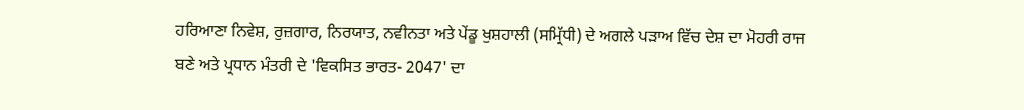ਹਰਿਆਣਾ ਨਿਵੇਸ਼, ਰੁਜ਼ਗਾਰ, ਨਿਰਯਾਤ, ਨਵੀਨਤਾ ਅਤੇ ਪੇਂਡੂ ਖੁਸ਼ਹਾਲੀ (ਸਮ੍ਰਿੱਧੀ) ਦੇ ਅਗਲੇ ਪੜਾਅ ਵਿੱਚ ਦੇਸ਼ ਦਾ ਮੋਹਰੀ ਰਾਜ ਬਣੇ ਅਤੇ ਪ੍ਰਧਾਨ ਮੰਤਰੀ ਦੇ 'ਵਿਕਸਿਤ ਭਾਰਤ- 2047' ਦਾ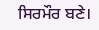ਸਿਰਮੌਰ ਬਣੇ।